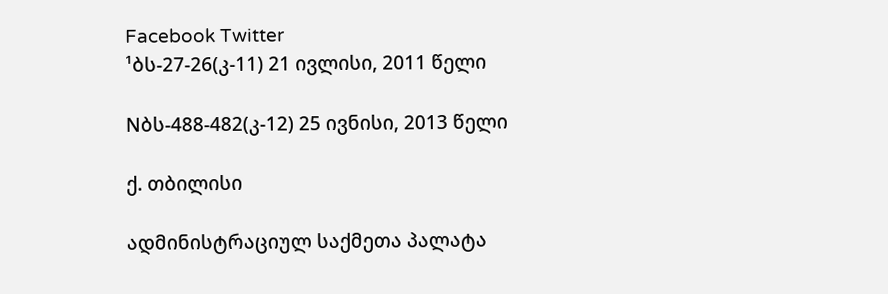Facebook Twitter
¹ბს-27-26(კ-11) 21 ივლისი, 2011 წელი

Nბს-488-482(კ-12) 25 ივნისი, 2013 წელი

ქ. თბილისი

ადმინისტრაციულ საქმეთა პალატა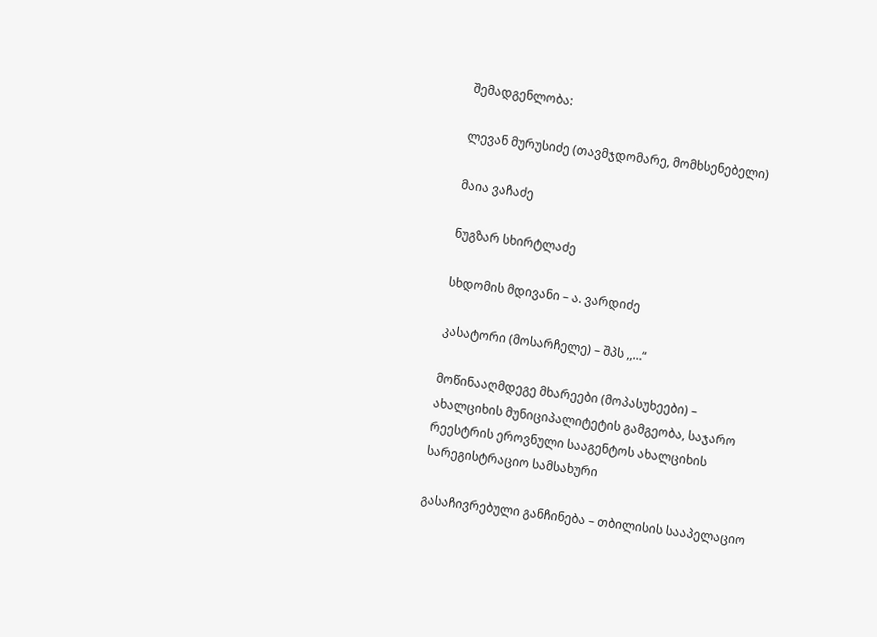შემადგენლობა:

ლევან მურუსიძე (თავმჯდომარე, მომხსენებელი)

მაია ვაჩაძე

ნუგზარ სხირტლაძე

სხდომის მდივანი – ა. ვარდიძე

კასატორი (მოსარჩელე) – შპს ,,…“

მოწინააღმდეგე მხარეები (მოპასუხეები) – ახალციხის მუნიციპალიტეტის გამგეობა, საჯარო რეესტრის ეროვნული სააგენტოს ახალციხის სარეგისტრაციო სამსახური

გასაჩივრებული განჩინება – თბილისის სააპელაციო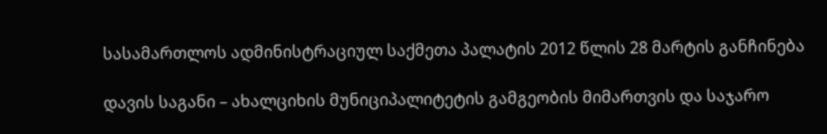სასამართლოს ადმინისტრაციულ საქმეთა პალატის 2012 წლის 28 მარტის განჩინება

დავის საგანი – ახალციხის მუნიციპალიტეტის გამგეობის მიმართვის და საჯარო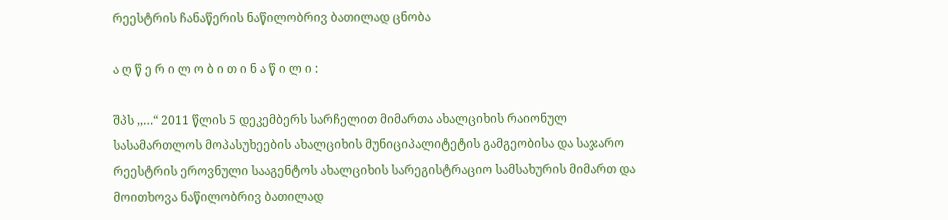რეესტრის ჩანაწერის ნაწილობრივ ბათილად ცნობა

ა ღ წ ე რ ი ლ ო ბ ი თ ი ნ ა წ ი ლ ი :

შპს ,,…“ 2011 წლის 5 დეკემბერს სარჩელით მიმართა ახალციხის რაიონულ სასამართლოს მოპასუხეების ახალციხის მუნიციპალიტეტის გამგეობისა და საჯარო რეესტრის ეროვნული სააგენტოს ახალციხის სარეგისტრაციო სამსახურის მიმართ და მოითხოვა ნაწილობრივ ბათილად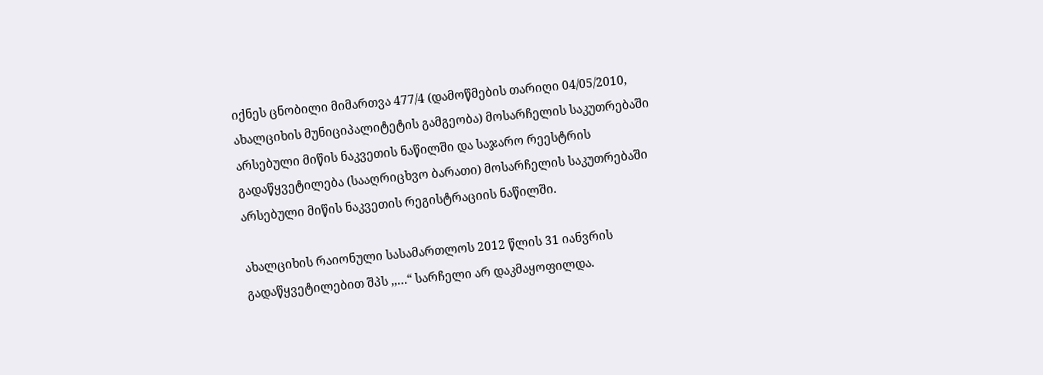იქნეს ცნობილი მიმართვა 477/4 (დამოწმების თარიღი 04/05/2010, ახალციხის მუნიციპალიტეტის გამგეობა) მოსარჩელის საკუთრებაში არსებული მიწის ნაკვეთის ნაწილში და საჯარო რეესტრის გადაწყვეტილება (სააღრიცხვო ბარათი) მოსარჩელის საკუთრებაში არსებული მიწის ნაკვეთის რეგისტრაციის ნაწილში.

ახალციხის რაიონული სასამართლოს 2012 წლის 31 იანვრის გადაწყვეტილებით შპს ,,…“ სარჩელი არ დაკმაყოფილდა.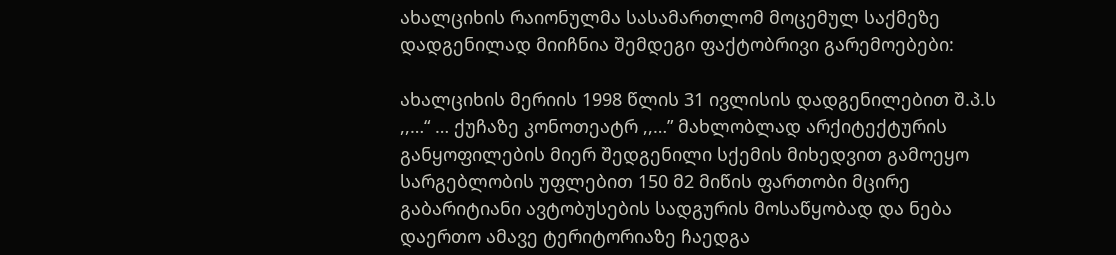ახალციხის რაიონულმა სასამართლომ მოცემულ საქმეზე დადგენილად მიიჩნია შემდეგი ფაქტობრივი გარემოებები:

ახალციხის მერიის 1998 წლის 31 ივლისის დადგენილებით შ.პ.ს ,,…“ … ქუჩაზე კონოთეატრ ,,…” მახლობლად არქიტექტურის განყოფილების მიერ შედგენილი სქემის მიხედვით გამოეყო სარგებლობის უფლებით 150 მ2 მიწის ფართობი მცირე გაბარიტიანი ავტობუსების სადგურის მოსაწყობად და ნება დაერთო ამავე ტერიტორიაზე ჩაედგა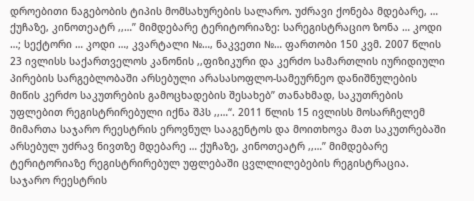დროებითი ნაგებობის ტიპის მომსახურების სალარო. უძრავი ქონება მდებარე, … ქუჩაზე, კინოთეატრ ,,…” მიმდებარე ტერიტორიაზე: სარეგისტრაციო ზონა … კოდი …; სექტორი … კოდი …, კვარტალი №…, ნაკვეთი №… ფართობი 150 კვმ. 2007 წლის 23 ივლისს საქართველოს კანონის ,,ფიზიკური და კერძო სამართლის იურიდიული პირების სარგებლობაში არსებული არასასოფლო-სამეურნეო დანიშნულების მიწის კერძო საკუთრების გამოცხადების შესახებ” თანახმად, საკუთრების უფლებით რეგისტრირებული იქნა შპს ,,…“. 2011 წლის 15 ივლისს მოსარჩელემ მიმართა საჯარო რეესტრის ეროვნულ სააგენტოს და მოითხოვა მათ საკუთრებაში არსებულ უძრავ ნივთზე მდებარე … ქუჩაზე, კინოთეატრ ,,…” მიმდებარე ტერიტორიაზე რეგისტრირებულ უფლებაში ცვლლილებების რეგისტრაცია. საჯარო რეესტრის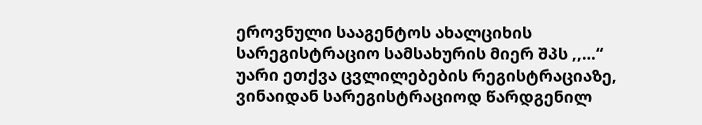ეროვნული სააგენტოს ახალციხის სარეგისტრაციო სამსახურის მიერ შპს ,,…“ უარი ეთქვა ცვლილებების რეგისტრაციაზე, ვინაიდან სარეგისტრაციოდ წარდგენილ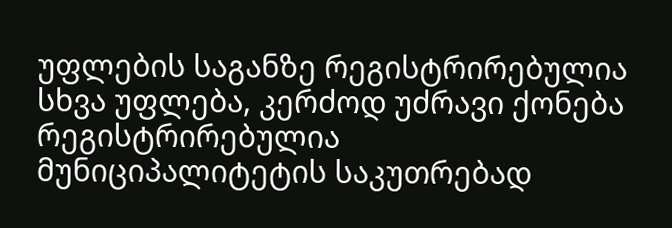უფლების საგანზე რეგისტრირებულია სხვა უფლება, კერძოდ უძრავი ქონება რეგისტრირებულია მუნიციპალიტეტის საკუთრებად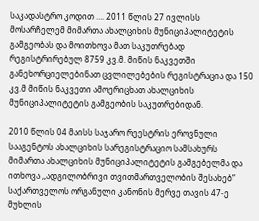საკადასტრო კოდით …. 2011 წლის 27 ივლისს მოსარჩელემ მიმართა ახალციხის მუნიციპალიტეტის გამგეობას და მოითხოვა მათ საკუთრებად რეგისტრირებულ 8759 კვ.მ. მიწის ნაკვეთში განეხორციელებინათ ცვლილებების რეგისტრაცია და 150 კვ.მ მიწის ნაკვეთი ამოერიცხათ ახალციხის მუნიციპალიტეტის გამგეობის საკუთრებიდან.

2010 წლის 04 მაისს საჯარო რეესტრის ეროვნული სააგენტოს ახალციხის სარეგისტრაციო სამსახურს მიმართა ახალციხის მუნიციპალიტეტის გამგებელმა და ითხოვა ,,ადგილობრივი თვითმართველობის შესახებ” საქართველოს ორგანული კანონის მერვე თავის 47-ე მუხლის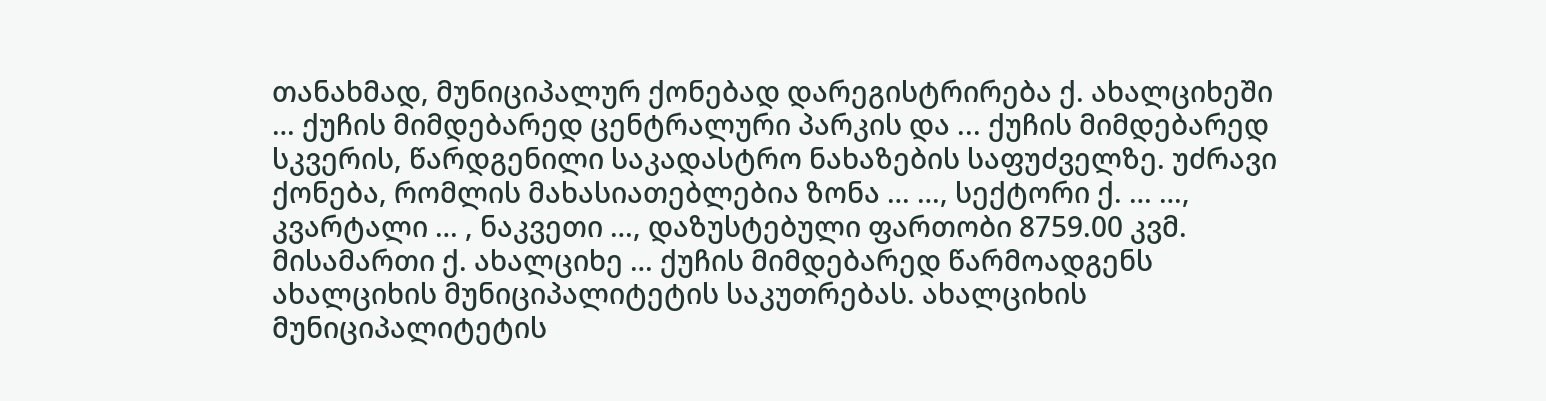თანახმად, მუნიციპალურ ქონებად დარეგისტრირება ქ. ახალციხეში … ქუჩის მიმდებარედ ცენტრალური პარკის და ... ქუჩის მიმდებარედ სკვერის, წარდგენილი საკადასტრო ნახაზების საფუძველზე. უძრავი ქონება, რომლის მახასიათებლებია ზონა … …, სექტორი ქ. … …, კვარტალი … , ნაკვეთი …, დაზუსტებული ფართობი 8759.00 კვმ. მისამართი ქ. ახალციხე … ქუჩის მიმდებარედ წარმოადგენს ახალციხის მუნიციპალიტეტის საკუთრებას. ახალციხის მუნიციპალიტეტის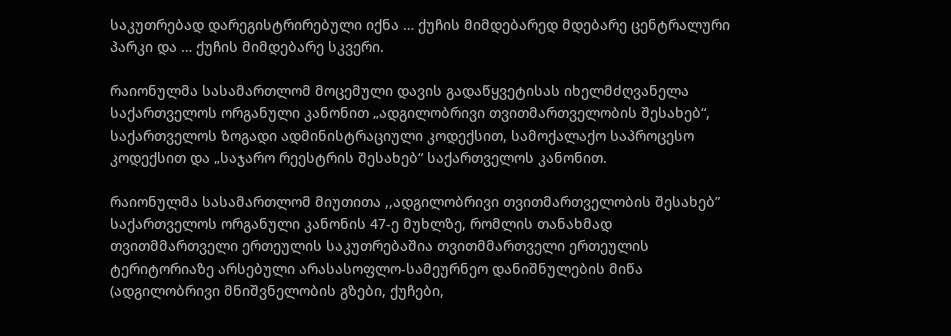საკუთრებად დარეგისტრირებული იქნა … ქუჩის მიმდებარედ მდებარე ცენტრალური პარკი და … ქუჩის მიმდებარე სკვერი.

რაიონულმა სასამართლომ მოცემული დავის გადაწყვეტისას იხელმძღვანელა საქართველოს ორგანული კანონით „ადგილობრივი თვითმართველობის შესახებ“, საქართველოს ზოგადი ადმინისტრაციული კოდექსით, სამოქალაქო საპროცესო კოდექსით და „საჯარო რეესტრის შესახებ“ საქართველოს კანონით.

რაიონულმა სასამართლომ მიუთითა ,,ადგილობრივი თვითმართველობის შესახებ” საქართველოს ორგანული კანონის 47-ე მუხლზე, რომლის თანახმად თვითმმართველი ერთეულის საკუთრებაშია თვითმმართველი ერთეულის ტერიტორიაზე არსებული არასასოფლო-სამეურნეო დანიშნულების მიწა (ადგილობრივი მნიშვნელობის გზები, ქუჩები,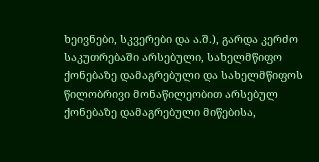ხეივნები, სკვერები და ა.შ.), გარდა კერძო საკუთრებაში არსებული, სახელმწიფო ქონებაზე დამაგრებული და სახელმწიფოს წილობრივი მონაწილეობით არსებულ ქონებაზე დამაგრებული მიწებისა,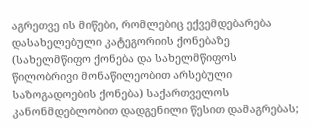აგრეთვე ის მიწები, რომლებიც ექვემდებარება დასახელებული კატეგორიის ქონებაზე (სახელმწიფო ქონება და სახელმწიფოს წილობრივი მონაწილეობით არსებული საზოგადოების ქონება) საქართველოს კანონმდებლობით დადგენილი წესით დამაგრებას;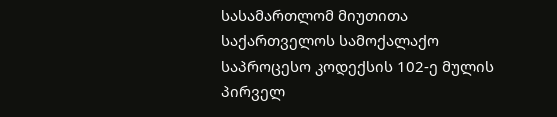სასამართლომ მიუთითა საქართველოს სამოქალაქო საპროცესო კოდექსის 102-ე მულის პირველ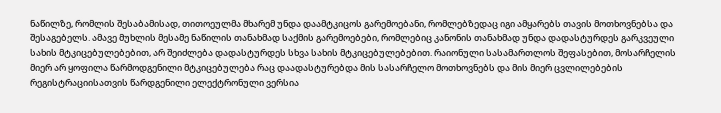ნაწილზე, რომლის შესაბამისად, თითოეულმა მხარემ უნდა დაამტკიცოს გარემოებანი, რომლებზედაც იგი ამყარებს თავის მოთხოვნებსა და შესაგებელს. ამავე მუხლის მესამე ნაწილის თანახმად საქმის გარემოებები, რომლებიც კანონის თანახმად უნდა დადასტურდეს გარკვეული სახის მტკიცებულებებით, არ შეიძლება დადასტურდეს სხვა სახის მტკიცებულებებით. რაიონული სასამართლოს შეფასებით, მოსარჩელის მიერ არ ყოფილა წარმოდგენილი მტკიცებულება რაც დაადასტურებდა მის სასარჩელო მოთხოვნებს და მის მიერ ცვლილებების რეგისტრაციისათვის წარდგენილი ელექტრონული ვერსია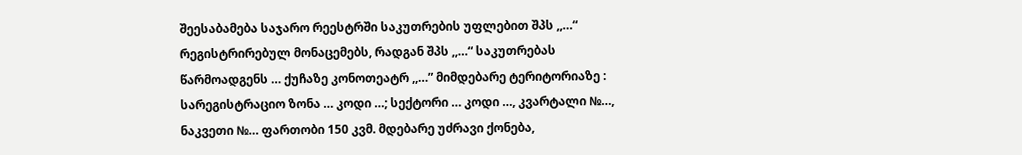შეესაბამება საჯარო რეესტრში საკუთრების უფლებით შპს ,,…“ რეგისტრირებულ მონაცემებს, რადგან შპს ,,…“ საკუთრებას წარმოადგენს … ქუჩაზე კონოთეატრ ,,…” მიმდებარე ტერიტორიაზე : სარეგისტრაციო ზონა … კოდი …; სექტორი … კოდი …, კვარტალი №…, ნაკვეთი №… ფართობი 150 კვმ. მდებარე უძრავი ქონება,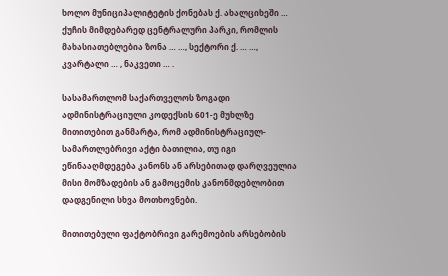ხოლო მუნიციპალიტეტის ქონებას ქ. ახალციხეში … ქუჩის მიმდებარედ ცენტრალური პარკი, რომლის მახასიათებლებია ზონა … …, სექტორი ქ. … …, კვარტალი … , ნაკვეთი … .

სასამართლომ საქართველოს ზოგადი ადმინისტრაციული კოდექსის 601-ე მუხლზე მითითებით განმარტა, რომ ადმინისტრაციულ-სამართლებრივი აქტი ბათილია, თუ იგი ეწინააღმდეგება კანონს ან არსებითად დარღვეულია მისი მომზადების ან გამოცემის კანონმდებლობით დადგენილი სხვა მოთხოვნები.

მითითებული ფაქტობრივი გარემოების არსებობის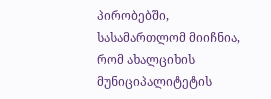პირობებში, სასამართლომ მიიჩნია, რომ ახალციხის მუნიციპალიტეტის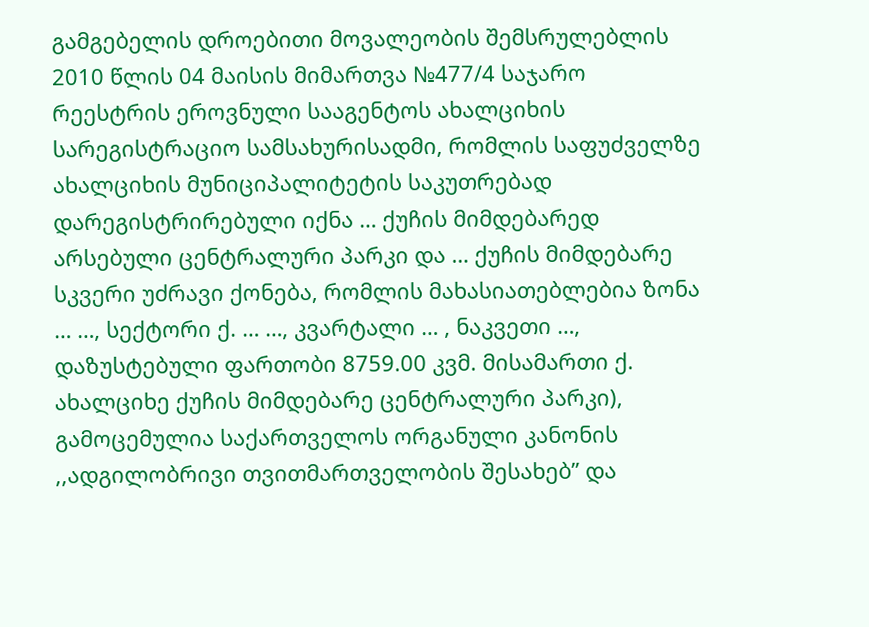გამგებელის დროებითი მოვალეობის შემსრულებლის 2010 წლის 04 მაისის მიმართვა №477/4 საჯარო რეესტრის ეროვნული სააგენტოს ახალციხის სარეგისტრაციო სამსახურისადმი, რომლის საფუძველზე ახალციხის მუნიციპალიტეტის საკუთრებად დარეგისტრირებული იქნა … ქუჩის მიმდებარედ არსებული ცენტრალური პარკი და … ქუჩის მიმდებარე სკვერი უძრავი ქონება, რომლის მახასიათებლებია ზონა … …, სექტორი ქ. … …, კვარტალი … , ნაკვეთი …, დაზუსტებული ფართობი 8759.00 კვმ. მისამართი ქ. ახალციხე ქუჩის მიმდებარე ცენტრალური პარკი), გამოცემულია საქართველოს ორგანული კანონის ,,ადგილობრივი თვითმართველობის შესახებ” და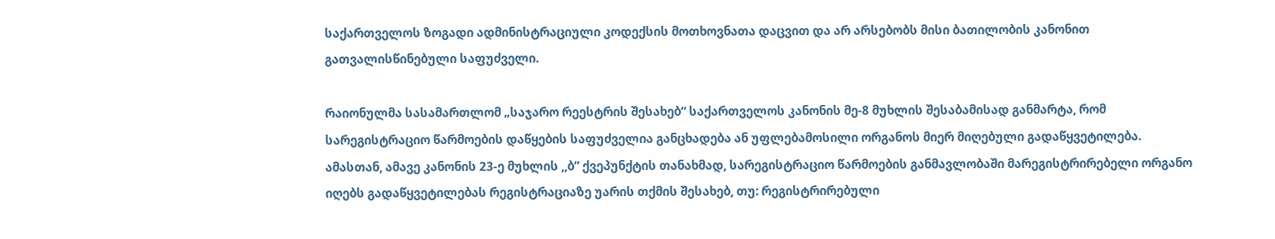საქართველოს ზოგადი ადმინისტრაციული კოდექსის მოთხოვნათა დაცვით და არ არსებობს მისი ბათილობის კანონით გათვალისწინებული საფუძველი.

რაიონულმა სასამართლომ „საჯარო რეესტრის შესახებ“ საქართველოს კანონის მე-8 მუხლის შესაბამისად განმარტა, რომ სარეგისტრაციო წარმოების დაწყების საფუძველია განცხადება ან უფლებამოსილი ორგანოს მიერ მიღებული გადაწყვეტილება. ამასთან, ამავე კანონის 23-ე მუხლის ,,ბ” ქვეპუნქტის თანახმად, სარეგისტრაციო წარმოების განმავლობაში მარეგისტრირებელი ორგანო იღებს გადაწყვეტილებას რეგისტრაციაზე უარის თქმის შესახებ, თუ: რეგისტრირებული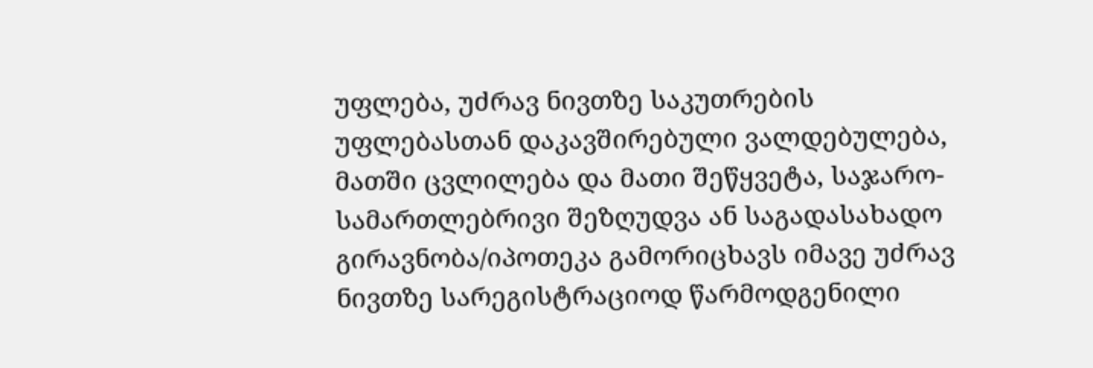უფლება, უძრავ ნივთზე საკუთრების უფლებასთან დაკავშირებული ვალდებულება, მათში ცვლილება და მათი შეწყვეტა, საჯარო-სამართლებრივი შეზღუდვა ან საგადასახადო გირავნობა/იპოთეკა გამორიცხავს იმავე უძრავ ნივთზე სარეგისტრაციოდ წარმოდგენილი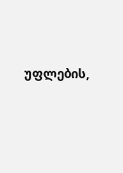უფლების,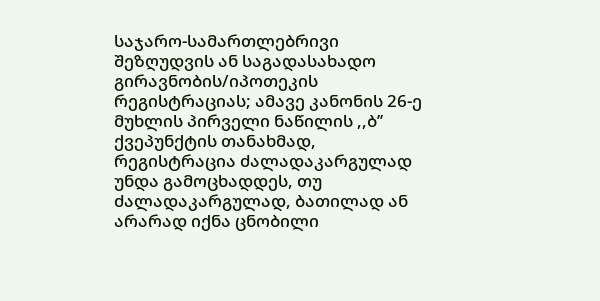საჯარო-სამართლებრივი შეზღუდვის ან საგადასახადო გირავნობის/იპოთეკის რეგისტრაციას; ამავე კანონის 26-ე მუხლის პირველი ნაწილის ,,ბ’’ ქვეპუნქტის თანახმად, რეგისტრაცია ძალადაკარგულად უნდა გამოცხადდეს, თუ ძალადაკარგულად, ბათილად ან არარად იქნა ცნობილი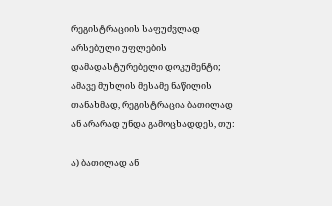რეგისტრაციის საფუძვლად არსებული უფლების დამადასტურებელი დოკუმენტი; ამავე მუხლის მესამე ნაწილის თანახმად, რეგისტრაცია ბათილად ან არარად უნდა გამოცხადდეს, თუ:

ა) ბათილად ან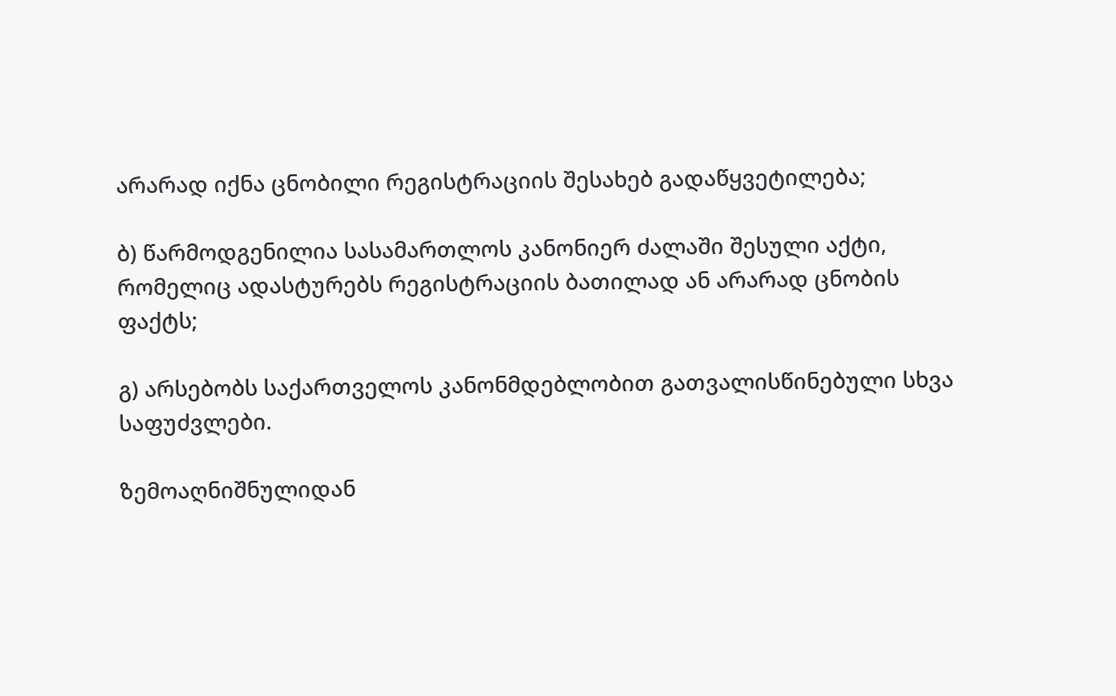არარად იქნა ცნობილი რეგისტრაციის შესახებ გადაწყვეტილება;

ბ) წარმოდგენილია სასამართლოს კანონიერ ძალაში შესული აქტი, რომელიც ადასტურებს რეგისტრაციის ბათილად ან არარად ცნობის ფაქტს;

გ) არსებობს საქართველოს კანონმდებლობით გათვალისწინებული სხვა საფუძვლები.

ზემოაღნიშნულიდან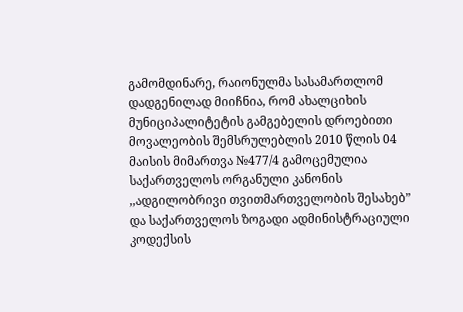გამომდინარე, რაიონულმა სასამართლომ დადგენილად მიიჩნია, რომ ახალციხის მუნიციპალიტეტის გამგებელის დროებითი მოვალეობის შემსრულებლის 2010 წლის 04 მაისის მიმართვა №477/4 გამოცემულია საქართველოს ორგანული კანონის ,,ადგილობრივი თვითმართველობის შესახებ” და საქართველოს ზოგადი ადმინისტრაციული კოდექსის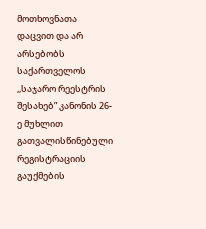მოთხოვნათა დაცვით და არ არსებობს საქართველოს ,,საჯარო რეესტრის შესახებ” კანონის 26-ე მუხლით გათვალისწინებული რეგისტრაციის გაუქმების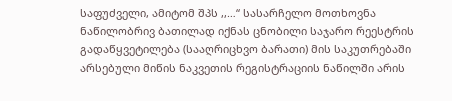საფუძველი, ამიტომ შპს ,,…“ სასარჩელო მოთხოვნა ნაწილობრივ ბათილად იქნას ცნობილი საჯარო რეესტრის გადაწყვეტილება (სააღრიცხვო ბარათი) მის საკუთრებაში არსებული მიწის ნაკვეთის რეგისტრაციის ნაწილში არის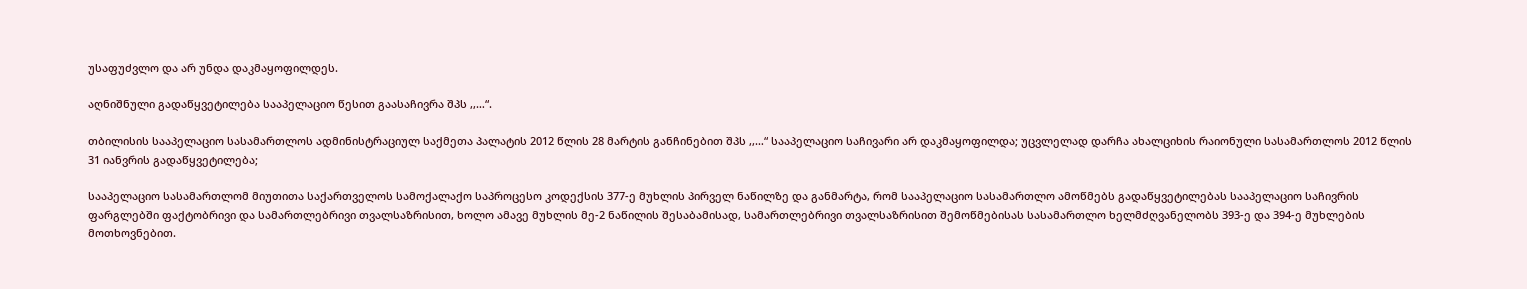უსაფუძვლო და არ უნდა დაკმაყოფილდეს.

აღნიშნული გადაწყვეტილება სააპელაციო წესით გაასაჩივრა შპს ,,…“.

თბილისის სააპელაციო სასამართლოს ადმინისტრაციულ საქმეთა პალატის 2012 წლის 28 მარტის განჩინებით შპს ,,…“ სააპელაციო საჩივარი არ დაკმაყოფილდა; უცვლელად დარჩა ახალციხის რაიონული სასამართლოს 2012 წლის 31 იანვრის გადაწყვეტილება;

სააპელაციო სასამართლომ მიუთითა საქართველოს სამოქალაქო საპროცესო კოდექსის 377-ე მუხლის პირველ ნაწილზე და განმარტა, რომ სააპელაციო სასამართლო ამოწმებს გადაწყვეტილებას სააპელაციო საჩივრის ფარგლებში ფაქტობრივი და სამართლებრივი თვალსაზრისით, ხოლო ამავე მუხლის მე-2 ნაწილის შესაბამისად, სამართლებრივი თვალსაზრისით შემოწმებისას სასამართლო ხელმძღვანელობს 393-ე და 394-ე მუხლების მოთხოვნებით.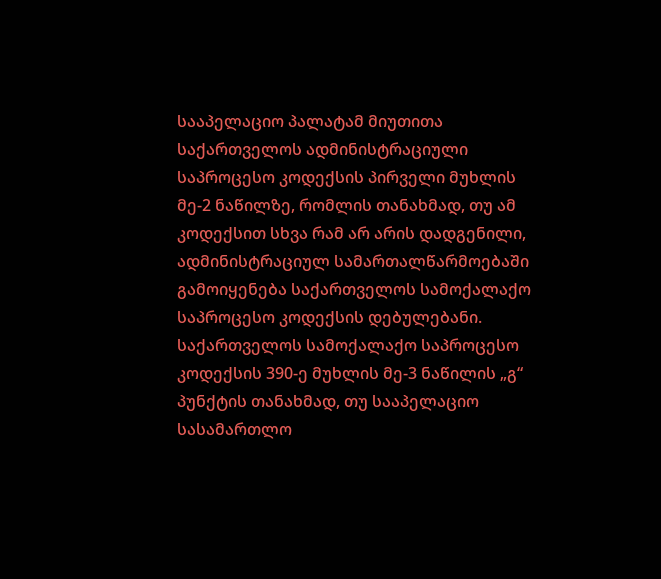სააპელაციო პალატამ მიუთითა საქართველოს ადმინისტრაციული საპროცესო კოდექსის პირველი მუხლის მე-2 ნაწილზე, რომლის თანახმად, თუ ამ კოდექსით სხვა რამ არ არის დადგენილი, ადმინისტრაციულ სამართალწარმოებაში გამოიყენება საქართველოს სამოქალაქო საპროცესო კოდექსის დებულებანი. საქართველოს სამოქალაქო საპროცესო კოდექსის 390-ე მუხლის მე-3 ნაწილის „გ“ პუნქტის თანახმად, თუ სააპელაციო სასამართლო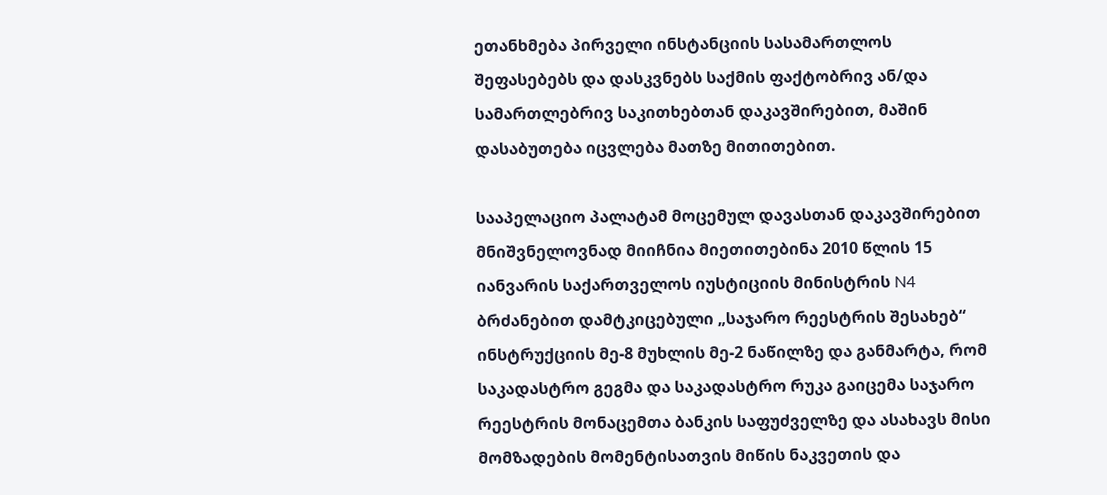ეთანხმება პირველი ინსტანციის სასამართლოს შეფასებებს და დასკვნებს საქმის ფაქტობრივ ან/და სამართლებრივ საკითხებთან დაკავშირებით, მაშინ დასაბუთება იცვლება მათზე მითითებით.

სააპელაციო პალატამ მოცემულ დავასთან დაკავშირებით მნიშვნელოვნად მიიჩნია მიეთითებინა 2010 წლის 15 იანვარის საქართველოს იუსტიციის მინისტრის N4 ბრძანებით დამტკიცებული „საჯარო რეესტრის შესახებ“ ინსტრუქციის მე-8 მუხლის მე-2 ნაწილზე და განმარტა, რომ საკადასტრო გეგმა და საკადასტრო რუკა გაიცემა საჯარო რეესტრის მონაცემთა ბანკის საფუძველზე და ასახავს მისი მომზადების მომენტისათვის მიწის ნაკვეთის და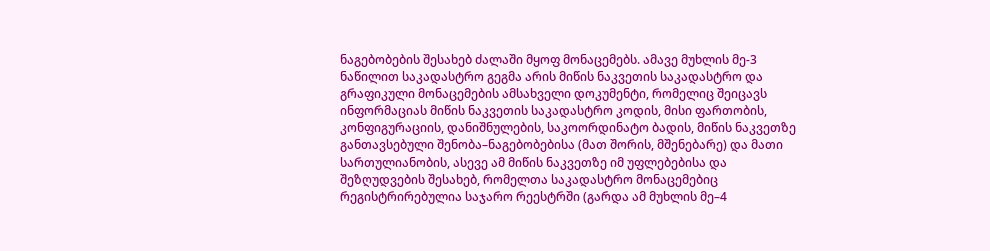ნაგებობების შესახებ ძალაში მყოფ მონაცემებს. ამავე მუხლის მე-3 ნაწილით საკადასტრო გეგმა არის მიწის ნაკვეთის საკადასტრო და გრაფიკული მონაცემების ამსახველი დოკუმენტი, რომელიც შეიცავს ინფორმაციას მიწის ნაკვეთის საკადასტრო კოდის, მისი ფართობის, კონფიგურაციის, დანიშნულების, საკოორდინატო ბადის, მიწის ნაკვეთზე განთავსებული შენობა–ნაგებობებისა (მათ შორის, მშენებარე) და მათი სართულიანობის, ასევე ამ მიწის ნაკვეთზე იმ უფლებებისა და შეზღუდვების შესახებ, რომელთა საკადასტრო მონაცემებიც რეგისტრირებულია საჯარო რეესტრში (გარდა ამ მუხლის მე–4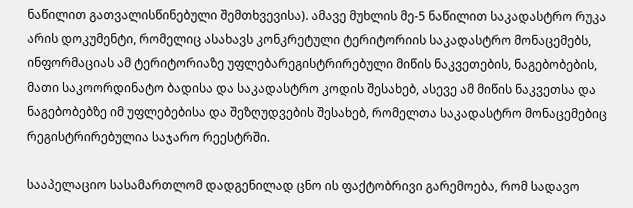ნაწილით გათვალისწინებული შემთხვევისა). ამავე მუხლის მე-5 ნაწილით საკადასტრო რუკა არის დოკუმენტი, რომელიც ასახავს კონკრეტული ტერიტორიის საკადასტრო მონაცემებს, ინფორმაციას ამ ტერიტორიაზე უფლებარეგისტრირებული მიწის ნაკვეთების, ნაგებობების, მათი საკოორდინატო ბადისა და საკადასტრო კოდის შესახებ, ასევე ამ მიწის ნაკვეთსა და ნაგებობებზე იმ უფლებებისა და შეზღუდვების შესახებ, რომელთა საკადასტრო მონაცემებიც რეგისტრირებულია საჯარო რეესტრში.

სააპელაციო სასამართლომ დადგენილად ცნო ის ფაქტობრივი გარემოება, რომ სადავო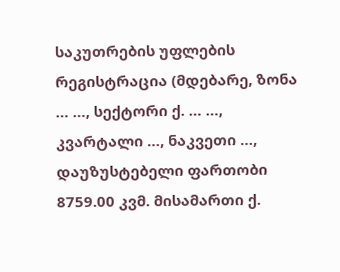საკუთრების უფლების რეგისტრაცია (მდებარე, ზონა … …, სექტორი ქ. … …, კვარტალი …, ნაკვეთი …, დაუზუსტებელი ფართობი 8759.00 კვმ. მისამართი ქ.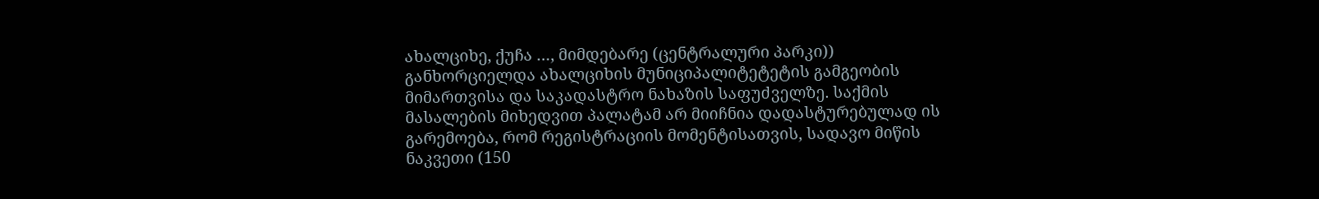ახალციხე, ქუჩა …, მიმდებარე (ცენტრალური პარკი)) განხორციელდა ახალციხის მუნიციპალიტეტეტის გამგეობის მიმართვისა და საკადასტრო ნახაზის საფუძველზე. საქმის მასალების მიხედვით პალატამ არ მიიჩნია დადასტურებულად ის გარემოება, რომ რეგისტრაციის მომენტისათვის, სადავო მიწის ნაკვეთი (150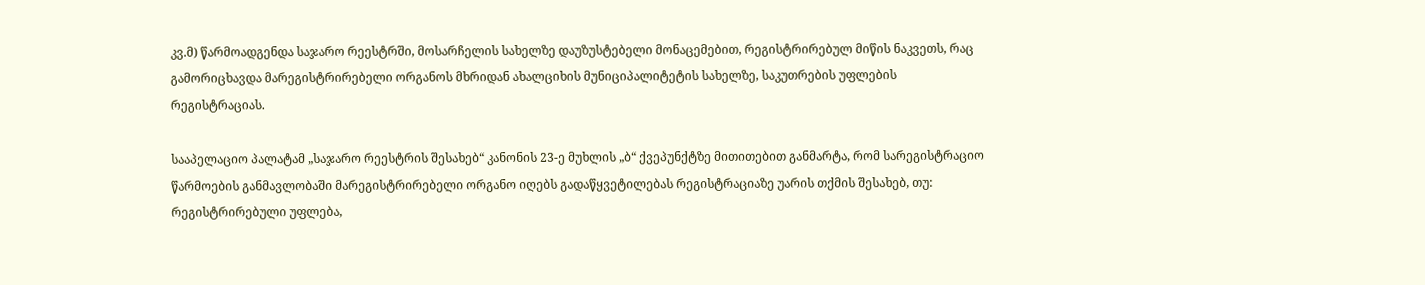კვ.მ) წარმოადგენდა საჯარო რეესტრში, მოსარჩელის სახელზე დაუზუსტებელი მონაცემებით, რეგისტრირებულ მიწის ნაკვეთს, რაც გამორიცხავდა მარეგისტრირებელი ორგანოს მხრიდან ახალციხის მუნიციპალიტეტის სახელზე, საკუთრების უფლების რეგისტრაციას.

სააპელაციო პალატამ „საჯარო რეესტრის შესახებ“ კანონის 23-ე მუხლის „ბ“ ქვეპუნქტზე მითითებით განმარტა, რომ სარეგისტრაციო წარმოების განმავლობაში მარეგისტრირებელი ორგანო იღებს გადაწყვეტილებას რეგისტრაციაზე უარის თქმის შესახებ, თუ: რეგისტრირებული უფლება,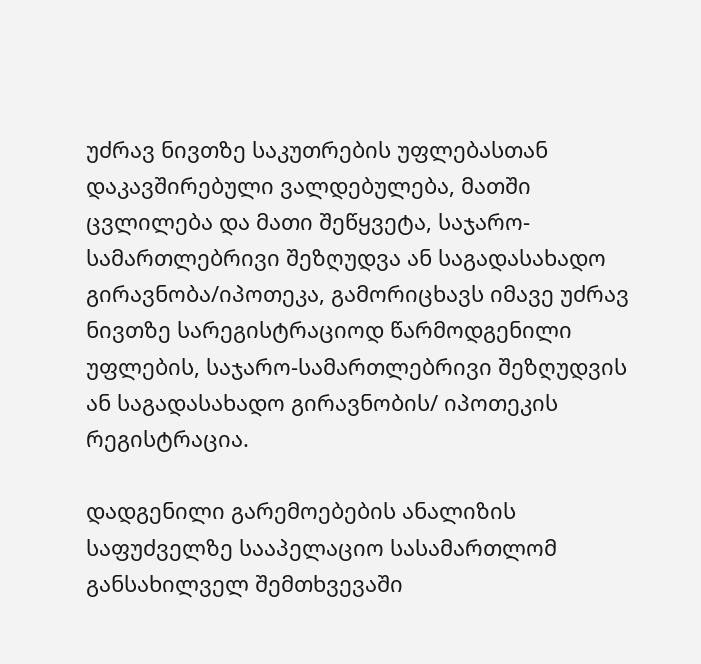უძრავ ნივთზე საკუთრების უფლებასთან დაკავშირებული ვალდებულება, მათში ცვლილება და მათი შეწყვეტა, საჯარო-სამართლებრივი შეზღუდვა ან საგადასახადო გირავნობა/იპოთეკა, გამორიცხავს იმავე უძრავ ნივთზე სარეგისტრაციოდ წარმოდგენილი უფლების, საჯარო-სამართლებრივი შეზღუდვის ან საგადასახადო გირავნობის/ იპოთეკის რეგისტრაცია.

დადგენილი გარემოებების ანალიზის საფუძველზე სააპელაციო სასამართლომ განსახილველ შემთხვევაში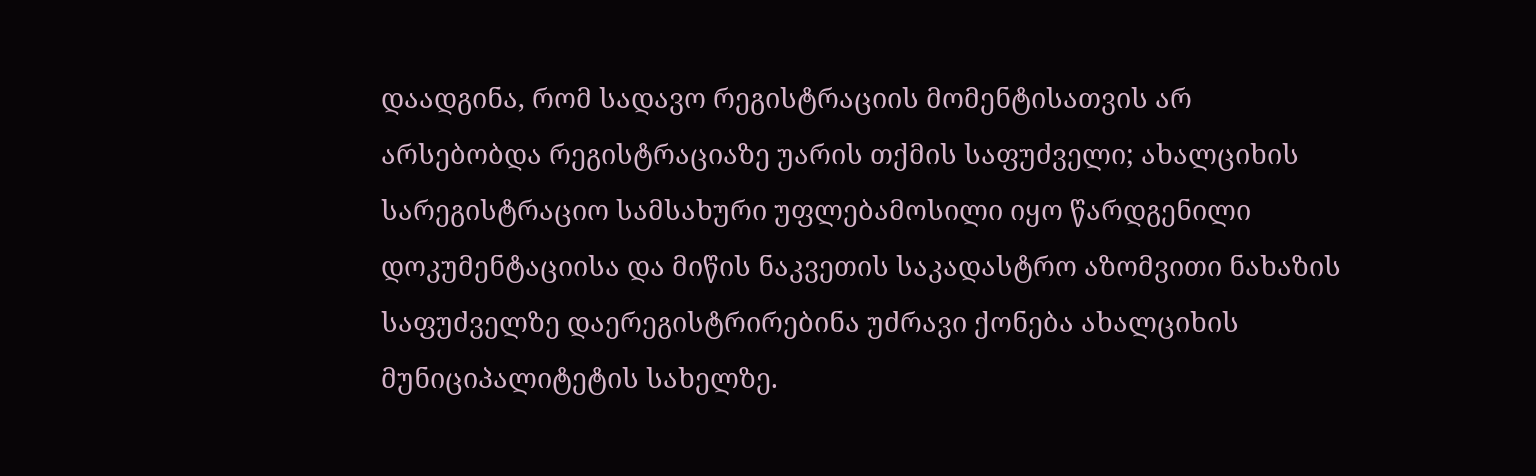დაადგინა, რომ სადავო რეგისტრაციის მომენტისათვის არ არსებობდა რეგისტრაციაზე უარის თქმის საფუძველი; ახალციხის სარეგისტრაციო სამსახური უფლებამოსილი იყო წარდგენილი დოკუმენტაციისა და მიწის ნაკვეთის საკადასტრო აზომვითი ნახაზის საფუძველზე დაერეგისტრირებინა უძრავი ქონება ახალციხის მუნიციპალიტეტის სახელზე.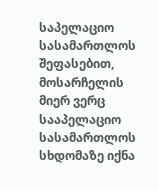საპელაციო სასამართლოს შეფასებით, მოსარჩელის მიერ ვერც სააპელაციო სასამართლოს სხდომაზე იქნა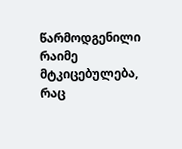წარმოდგენილი რაიმე მტკიცებულება, რაც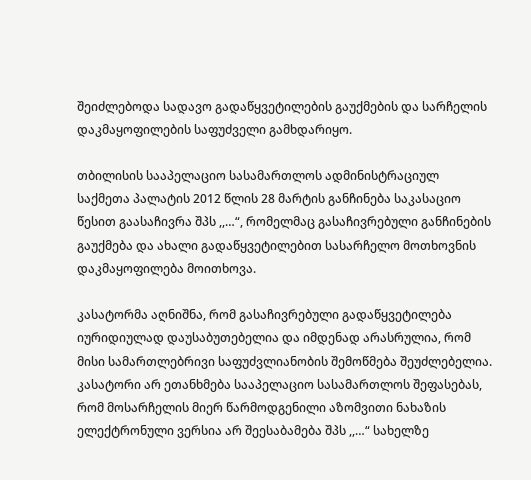შეიძლებოდა სადავო გადაწყვეტილების გაუქმების და სარჩელის დაკმაყოფილების საფუძველი გამხდარიყო.

თბილისის სააპელაციო სასამართლოს ადმინისტრაციულ საქმეთა პალატის 2012 წლის 28 მარტის განჩინება საკასაციო წესით გაასაჩივრა შპს ,,…“, რომელმაც გასაჩივრებული განჩინების გაუქმება და ახალი გადაწყვეტილებით სასარჩელო მოთხოვნის დაკმაყოფილება მოითხოვა.

კასატორმა აღნიშნა, რომ გასაჩივრებული გადაწყვეტილება იურიდიულად დაუსაბუთებელია და იმდენად არასრულია, რომ მისი სამართლებრივი საფუძვლიანობის შემოწმება შეუძლებელია. კასატორი არ ეთანხმება სააპელაციო სასამართლოს შეფასებას, რომ მოსარჩელის მიერ წარმოდგენილი აზომვითი ნახაზის ელექტრონული ვერსია არ შეესაბამება შპს ,,…“ სახელზე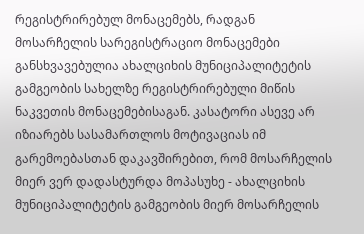რეგისტრირებულ მონაცემებს, რადგან მოსარჩელის სარეგისტრაციო მონაცემები განსხვავებულია ახალციხის მუნიციპალიტეტის გამგეობის სახელზე რეგისტრირებული მიწის ნაკვეთის მონაცემებისაგან. კასატორი ასევე არ იზიარებს სასამართლოს მოტივაციას იმ გარემოებასთან დაკავშირებით, რომ მოსარჩელის მიერ ვერ დადასტურდა მოპასუხე - ახალციხის მუნიციპალიტეტის გამგეობის მიერ მოსარჩელის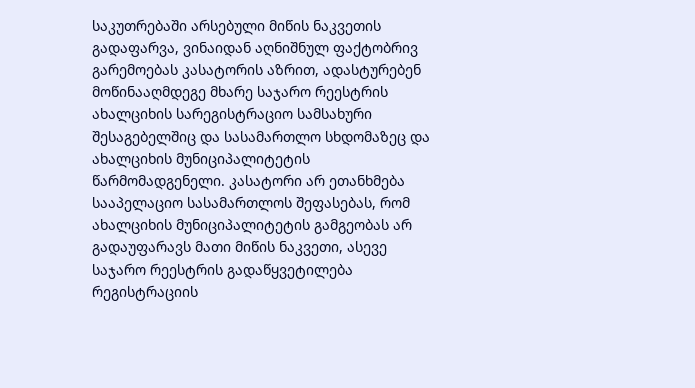საკუთრებაში არსებული მიწის ნაკვეთის გადაფარვა, ვინაიდან აღნიშნულ ფაქტობრივ გარემოებას კასატორის აზრით, ადასტურებენ მოწინააღმდეგე მხარე საჯარო რეესტრის ახალციხის სარეგისტრაციო სამსახური შესაგებელშიც და სასამართლო სხდომაზეც და ახალციხის მუნიციპალიტეტის წარმომადგენელი. კასატორი არ ეთანხმება სააპელაციო სასამართლოს შეფასებას, რომ ახალციხის მუნიციპალიტეტის გამგეობას არ გადაუფარავს მათი მიწის ნაკვეთი, ასევე საჯარო რეესტრის გადაწყვეტილება რეგისტრაციის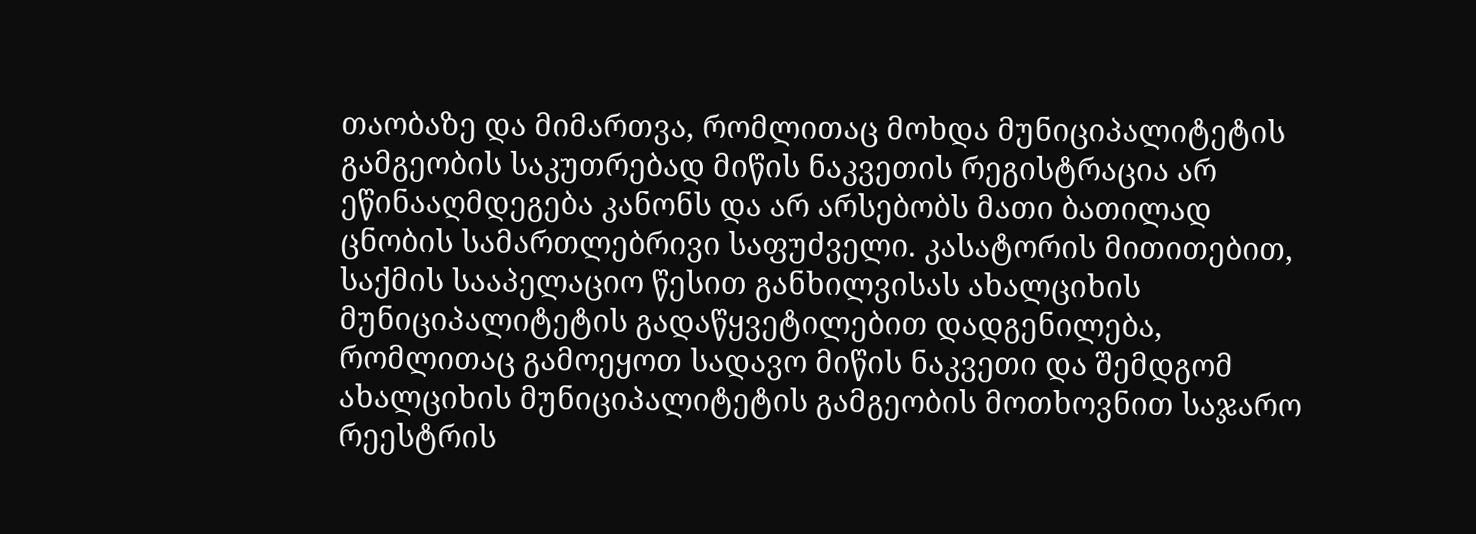თაობაზე და მიმართვა, რომლითაც მოხდა მუნიციპალიტეტის გამგეობის საკუთრებად მიწის ნაკვეთის რეგისტრაცია არ ეწინააღმდეგება კანონს და არ არსებობს მათი ბათილად ცნობის სამართლებრივი საფუძველი. კასატორის მითითებით, საქმის სააპელაციო წესით განხილვისას ახალციხის მუნიციპალიტეტის გადაწყვეტილებით დადგენილება, რომლითაც გამოეყოთ სადავო მიწის ნაკვეთი და შემდგომ ახალციხის მუნიციპალიტეტის გამგეობის მოთხოვნით საჯარო რეესტრის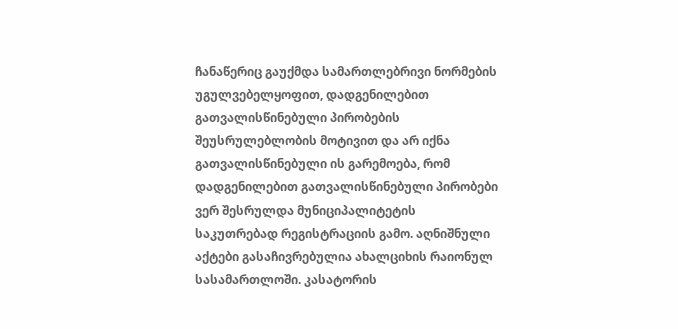ჩანაწერიც გაუქმდა სამართლებრივი ნორმების უგულვებელყოფით, დადგენილებით გათვალისწინებული პირობების შეუსრულებლობის მოტივით და არ იქნა გათვალისწინებული ის გარემოება, რომ დადგენილებით გათვალისწინებული პირობები ვერ შესრულდა მუნიციპალიტეტის საკუთრებად რეგისტრაციის გამო. აღნიშნული აქტები გასაჩივრებულია ახალციხის რაიონულ სასამართლოში. კასატორის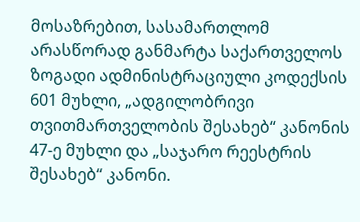მოსაზრებით, სასამართლომ არასწორად განმარტა საქართველოს ზოგადი ადმინისტრაციული კოდექსის 601 მუხლი, „ადგილობრივი თვითმართველობის შესახებ“ კანონის 47-ე მუხლი და „საჯარო რეესტრის შესახებ“ კანონი.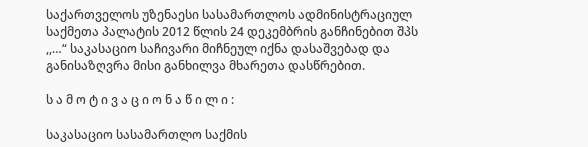საქართველოს უზენაესი სასამართლოს ადმინისტრაციულ საქმეთა პალატის 2012 წლის 24 დეკემბრის განჩინებით შპს ,,…“ საკასაციო საჩივარი მიჩნეულ იქნა დასაშვებად და განისაზღვრა მისი განხილვა მხარეთა დასწრებით.

ს ა მ ო ტ ი ვ ა ც ი ო ნ ა წ ი ლ ი :

საკასაციო სასამართლო საქმის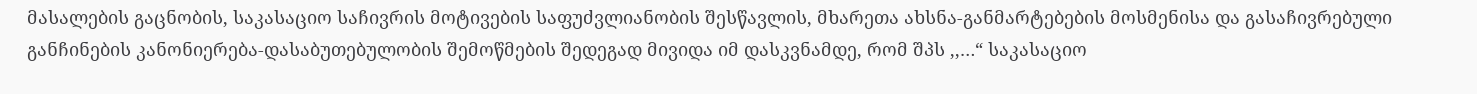მასალების გაცნობის, საკასაციო საჩივრის მოტივების საფუძვლიანობის შესწავლის, მხარეთა ახსნა-განმარტებების მოსმენისა და გასაჩივრებული განჩინების კანონიერება-დასაბუთებულობის შემოწმების შედეგად მივიდა იმ დასკვნამდე, რომ შპს ,,…“ საკასაციო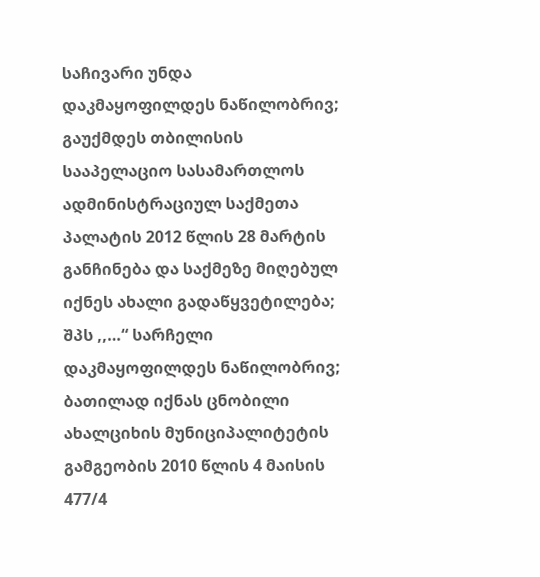საჩივარი უნდა დაკმაყოფილდეს ნაწილობრივ; გაუქმდეს თბილისის სააპელაციო სასამართლოს ადმინისტრაციულ საქმეთა პალატის 2012 წლის 28 მარტის განჩინება და საქმეზე მიღებულ იქნეს ახალი გადაწყვეტილება; შპს ,,…“ სარჩელი დაკმაყოფილდეს ნაწილობრივ; ბათილად იქნას ცნობილი ახალციხის მუნიციპალიტეტის გამგეობის 2010 წლის 4 მაისის 477/4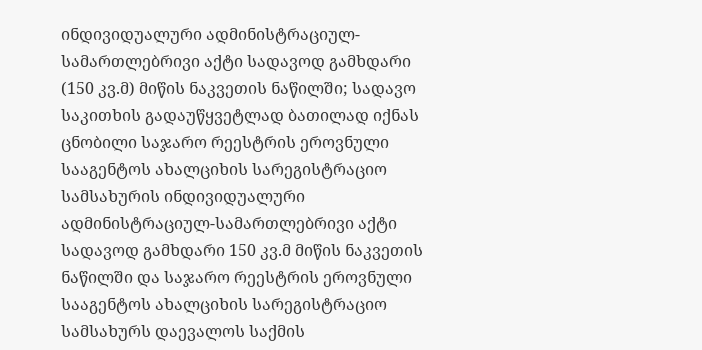ინდივიდუალური ადმინისტრაციულ-სამართლებრივი აქტი სადავოდ გამხდარი (150 კვ.მ) მიწის ნაკვეთის ნაწილში; სადავო საკითხის გადაუწყვეტლად ბათილად იქნას ცნობილი საჯარო რეესტრის ეროვნული სააგენტოს ახალციხის სარეგისტრაციო სამსახურის ინდივიდუალური ადმინისტრაციულ-სამართლებრივი აქტი სადავოდ გამხდარი 150 კვ.მ მიწის ნაკვეთის ნაწილში და საჯარო რეესტრის ეროვნული სააგენტოს ახალციხის სარეგისტრაციო სამსახურს დაევალოს საქმის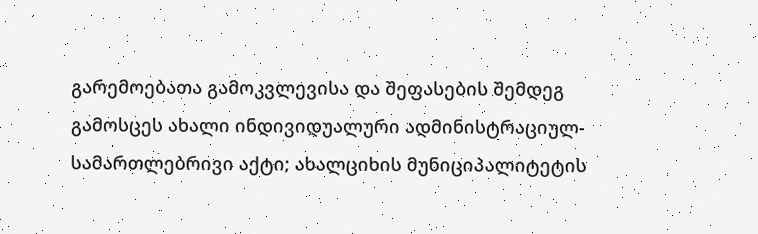გარემოებათა გამოკვლევისა და შეფასების შემდეგ გამოსცეს ახალი ინდივიდუალური ადმინისტრაციულ-სამართლებრივი აქტი; ახალციხის მუნიციპალიტეტის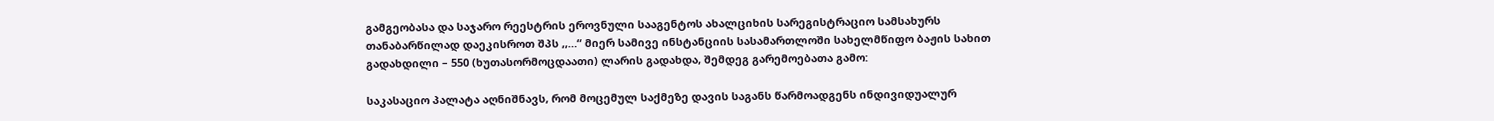გამგეობასა და საჯარო რეესტრის ეროვნული სააგენტოს ახალციხის სარეგისტრაციო სამსახურს თანაბარწილად დაეკისროთ შპს ,,…“ მიერ სამივე ინსტანციის სასამართლოში სახელმწიფო ბაჟის სახით გადახდილი – 550 (ხუთასორმოცდაათი) ლარის გადახდა, შემდეგ გარემოებათა გამო:

საკასაციო პალატა აღნიშნავს, რომ მოცემულ საქმეზე დავის საგანს წარმოადგენს ინდივიდუალურ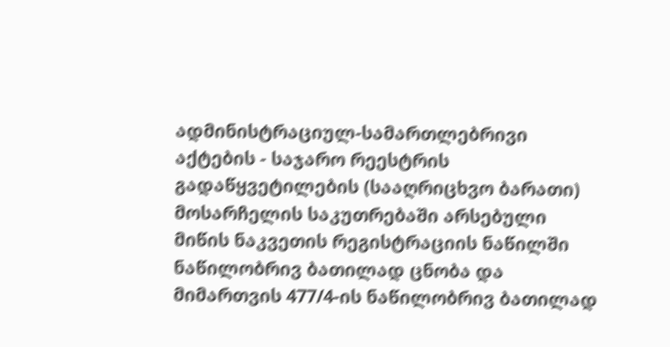ადმინისტრაციულ-სამართლებრივი აქტების - საჯარო რეესტრის გადაწყვეტილების (სააღრიცხვო ბარათი) მოსარჩელის საკუთრებაში არსებული მიწის ნაკვეთის რეგისტრაციის ნაწილში ნაწილობრივ ბათილად ცნობა და მიმართვის 477/4-ის ნაწილობრივ ბათილად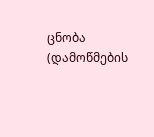ცნობა (დამოწმების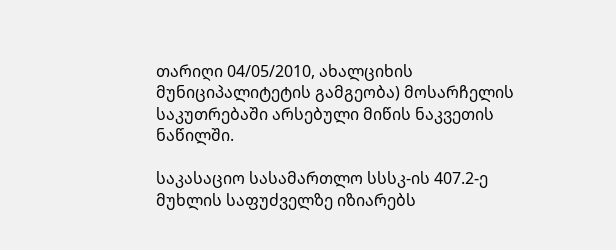თარიღი 04/05/2010, ახალციხის მუნიციპალიტეტის გამგეობა) მოსარჩელის საკუთრებაში არსებული მიწის ნაკვეთის ნაწილში.

საკასაციო სასამართლო სსსკ-ის 407.2-ე მუხლის საფუძველზე იზიარებს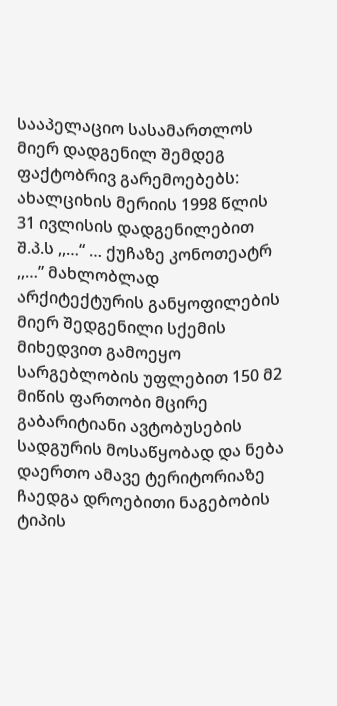სააპელაციო სასამართლოს მიერ დადგენილ შემდეგ ფაქტობრივ გარემოებებს: ახალციხის მერიის 1998 წლის 31 ივლისის დადგენილებით შ.პ.ს ,,…“ … ქუჩაზე კონოთეატრ ,,…” მახლობლად არქიტექტურის განყოფილების მიერ შედგენილი სქემის მიხედვით გამოეყო სარგებლობის უფლებით 150 მ2 მიწის ფართობი მცირე გაბარიტიანი ავტობუსების სადგურის მოსაწყობად და ნება დაერთო ამავე ტერიტორიაზე ჩაედგა დროებითი ნაგებობის ტიპის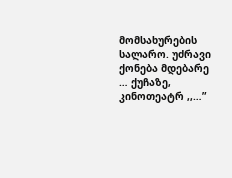მომსახურების სალარო. უძრავი ქონება მდებარე … ქუჩაზე, კინოთეატრ ,,…”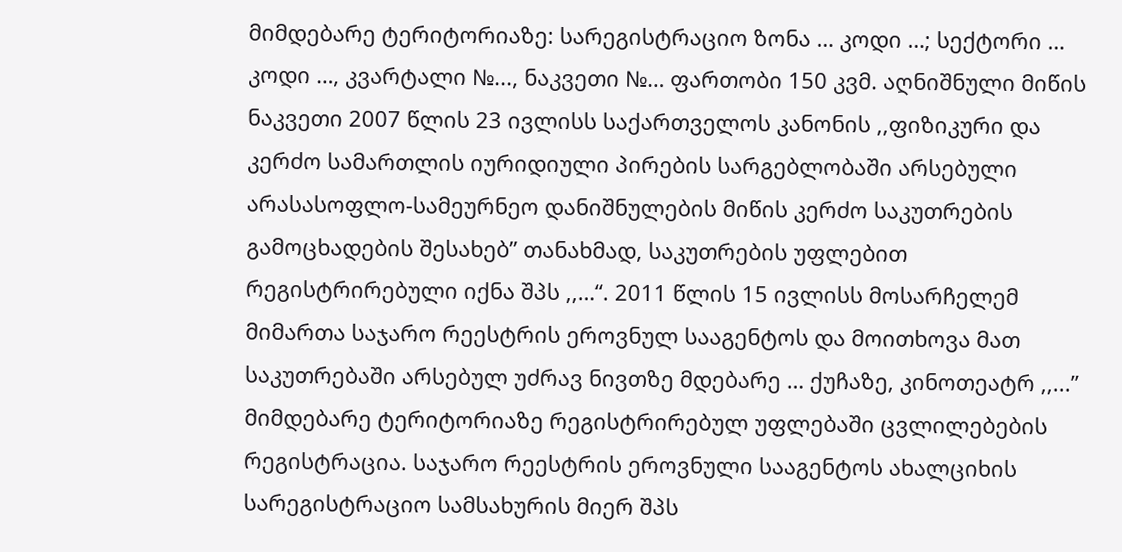მიმდებარე ტერიტორიაზე: სარეგისტრაციო ზონა … კოდი …; სექტორი … კოდი …, კვარტალი №..., ნაკვეთი №… ფართობი 150 კვმ. აღნიშნული მიწის ნაკვეთი 2007 წლის 23 ივლისს საქართველოს კანონის ,,ფიზიკური და კერძო სამართლის იურიდიული პირების სარგებლობაში არსებული არასასოფლო-სამეურნეო დანიშნულების მიწის კერძო საკუთრების გამოცხადების შესახებ” თანახმად, საკუთრების უფლებით რეგისტრირებული იქნა შპს ,,…“. 2011 წლის 15 ივლისს მოსარჩელემ მიმართა საჯარო რეესტრის ეროვნულ სააგენტოს და მოითხოვა მათ საკუთრებაში არსებულ უძრავ ნივთზე მდებარე … ქუჩაზე, კინოთეატრ ,,...” მიმდებარე ტერიტორიაზე რეგისტრირებულ უფლებაში ცვლილებების რეგისტრაცია. საჯარო რეესტრის ეროვნული სააგენტოს ახალციხის სარეგისტრაციო სამსახურის მიერ შპს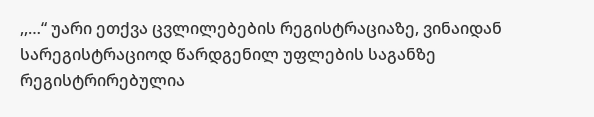,,…“ უარი ეთქვა ცვლილებების რეგისტრაციაზე, ვინაიდან სარეგისტრაციოდ წარდგენილ უფლების საგანზე რეგისტრირებულია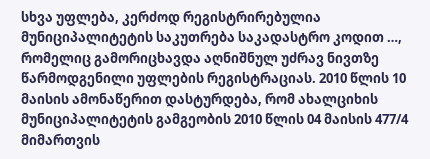სხვა უფლება, კერძოდ რეგისტრირებულია მუნიციპალიტეტის საკუთრება საკადასტრო კოდით …, რომელიც გამორიცხავდა აღნიშნულ უძრავ ნივთზე წარმოდგენილი უფლების რეგისტრაციას. 2010 წლის 10 მაისის ამონაწერით დასტურდება, რომ ახალციხის მუნიციპალიტეტის გამგეობის 2010 წლის 04 მაისის 477/4 მიმართვის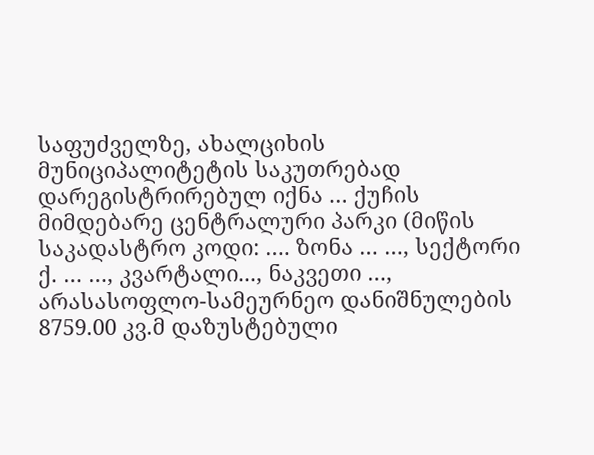საფუძველზე, ახალციხის მუნიციპალიტეტის საკუთრებად დარეგისტრირებულ იქნა … ქუჩის მიმდებარე ცენტრალური პარკი (მიწის საკადასტრო კოდი: …. ზონა … …, სექტორი ქ. … …, კვარტალი..., ნაკვეთი …, არასასოფლო-სამეურნეო დანიშნულების 8759.00 კვ.მ დაზუსტებული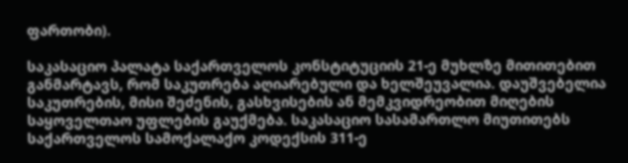ფართობი).

საკასაციო პალატა საქართველოს კონსტიტუციის 21-ე მუხლზე მითითებით განმარტავს, რომ საკუთრება აღიარებული და ხელშეუვალია. დაუშვებელია საკუთრების, მისი შეძენის, გასხვისების ან მემკვიდრეობით მიღების საყოველთაო უფლების გაუქმება. საკასაციო სასამართლო მიუთითებს საქართველოს სამოქალაქო კოდექსის 311-ე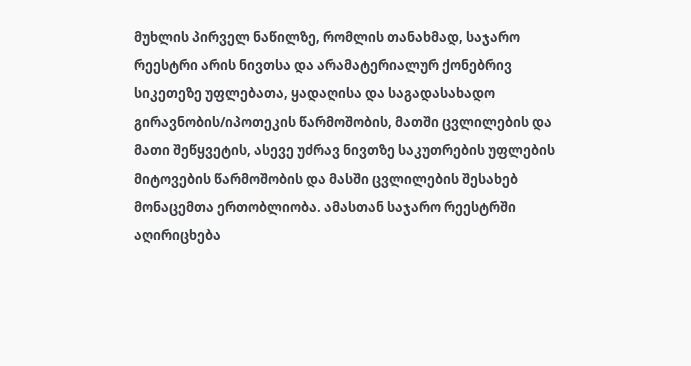მუხლის პირველ ნაწილზე, რომლის თანახმად, საჯარო რეესტრი არის ნივთსა და არამატერიალურ ქონებრივ სიკეთეზე უფლებათა, ყადაღისა და საგადასახადო გირავნობის/იპოთეკის წარმოშობის, მათში ცვლილების და მათი შეწყვეტის, ასევე უძრავ ნივთზე საკუთრების უფლების მიტოვების წარმოშობის და მასში ცვლილების შესახებ მონაცემთა ერთობლიობა. ამასთან საჯარო რეესტრში აღირიცხება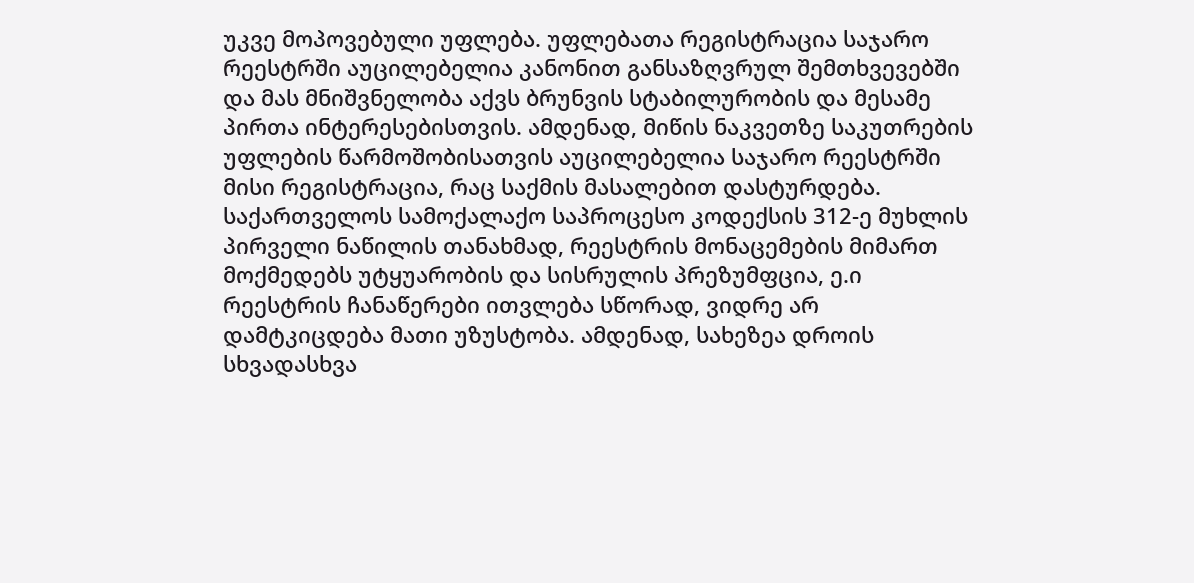უკვე მოპოვებული უფლება. უფლებათა რეგისტრაცია საჯარო რეესტრში აუცილებელია კანონით განსაზღვრულ შემთხვევებში და მას მნიშვნელობა აქვს ბრუნვის სტაბილურობის და მესამე პირთა ინტერესებისთვის. ამდენად, მიწის ნაკვეთზე საკუთრების უფლების წარმოშობისათვის აუცილებელია საჯარო რეესტრში მისი რეგისტრაცია, რაც საქმის მასალებით დასტურდება. საქართველოს სამოქალაქო საპროცესო კოდექსის 312-ე მუხლის პირველი ნაწილის თანახმად, რეესტრის მონაცემების მიმართ მოქმედებს უტყუარობის და სისრულის პრეზუმფცია, ე.ი რეესტრის ჩანაწერები ითვლება სწორად, ვიდრე არ დამტკიცდება მათი უზუსტობა. ამდენად, სახეზეა დროის სხვადასხვა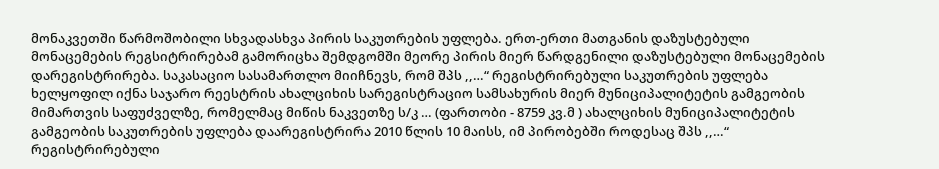მონაკვეთში წარმოშობილი სხვადასხვა პირის საკუთრების უფლება. ერთ-ერთი მათგანის დაზუსტებული მონაცემების რეგსიტრირებამ გამორიცხა შემდგომში მეორე პირის მიერ წარდგენილი დაზუსტებული მონაცემების დარეგისტრირება. საკასაციო სასამართლო მიიჩნევს, რომ შპს ,,…“ რეგისტრირებული საკუთრების უფლება ხელყოფილ იქნა საჯარო რეესტრის ახალციხის სარეგისტრაციო სამსახურის მიერ მუნიციპალიტეტის გამგეობის მიმართვის საფუძველზე, რომელმაც მიწის ნაკვეთზე ს/კ … (ფართობი - 8759 კვ.მ ) ახალციხის მუნიციპალიტეტის გამგეობის საკუთრების უფლება დაარეგისტრირა 2010 წლის 10 მაისს, იმ პირობებში როდესაც შპს ,,…“ რეგისტრირებული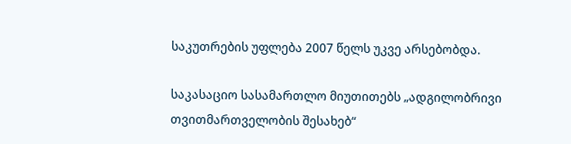საკუთრების უფლება 2007 წელს უკვე არსებობდა.

საკასაციო სასამართლო მიუთითებს „ადგილობრივი თვითმართველობის შესახებ“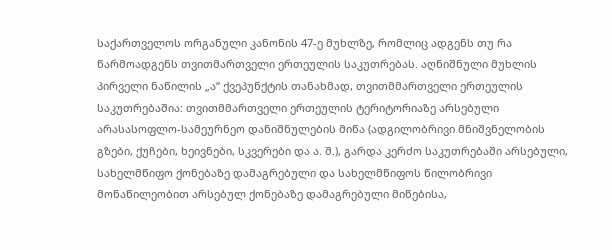საქართველოს ორგანული კანონის 47-ე მუხლზე, რომლიც ადგენს თუ რა წარმოადგენს თვითმართველი ერთეულის საკუთრებას. აღნიშნული მუხლის პირველი ნაწილის „ა“ ქვეპუნქტის თანახმად, თვითმმართველი ერთეულის საკუთრებაშია: თვითმმართველი ერთეულის ტერიტორიაზე არსებული არასასოფლო-სამეურნეო დანიშნულების მიწა (ადგილობრივი მნიშვნელობის გზები, ქუჩები, ხეივნები, სკვერები და ა. შ.), გარდა კერძო საკუთრებაში არსებული, სახელმწიფო ქონებაზე დამაგრებული და სახელმწიფოს წილობრივი მონაწილეობით არსებულ ქონებაზე დამაგრებული მიწებისა,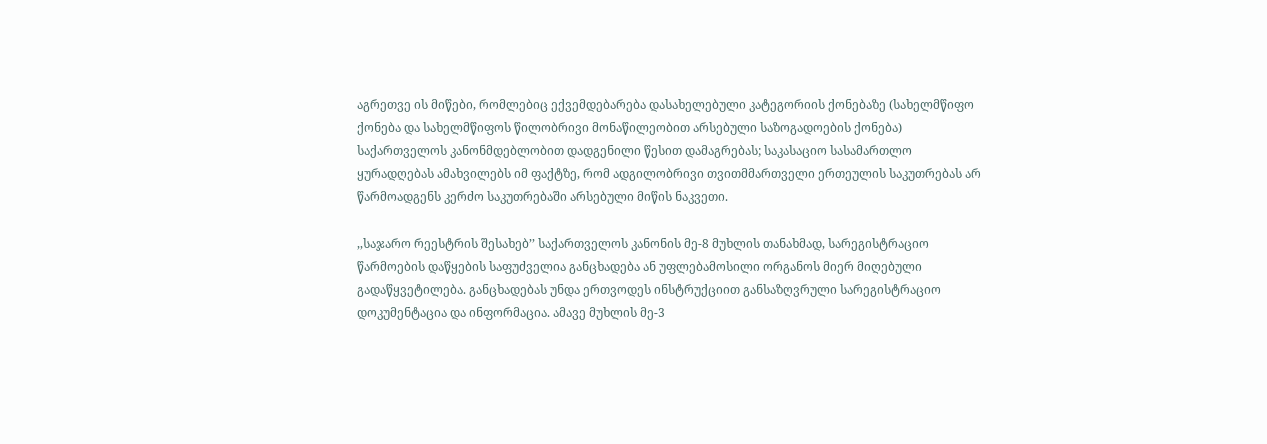აგრეთვე ის მიწები, რომლებიც ექვემდებარება დასახელებული კატეგორიის ქონებაზე (სახელმწიფო ქონება და სახელმწიფოს წილობრივი მონაწილეობით არსებული საზოგადოების ქონება) საქართველოს კანონმდებლობით დადგენილი წესით დამაგრებას; საკასაციო სასამართლო ყურადღებას ამახვილებს იმ ფაქტზე, რომ ადგილობრივი თვითმმართველი ერთეულის საკუთრებას არ წარმოადგენს კერძო საკუთრებაში არსებული მიწის ნაკვეთი.

,,საჯარო რეესტრის შესახებ’’ საქართველოს კანონის მე-8 მუხლის თანახმად, სარეგისტრაციო წარმოების დაწყების საფუძველია განცხადება ან უფლებამოსილი ორგანოს მიერ მიღებული გადაწყვეტილება. განცხადებას უნდა ერთვოდეს ინსტრუქციით განსაზღვრული სარეგისტრაციო დოკუმენტაცია და ინფორმაცია. ამავე მუხლის მე-3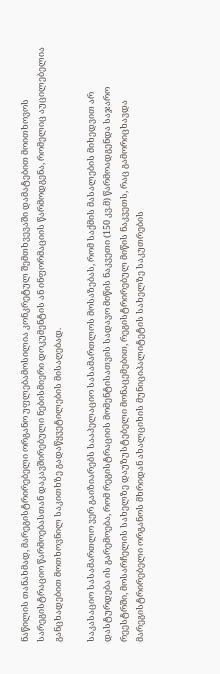ნაწილის თანახმად, მარეგისტრირებელი ორგანო უფლებამოსილია კონკრეტულ შემთხვევაში დამატებით მოითხოვოს სარეგისტრაციო წარმოებასთან დაკავშირებული ნებისმიერი დოკუმენტის ან ინფორმაციის წარმოდგენა, რომელიც აუცილებელია განცხადებით მოთხოვნილ საკითხზე გადაწყვეტილების მისაღებად.

საკასაციო სასამართლო ვერ გაიზიარებს სააპელაციო სასამართლოს მოსაზებას, რომ საქმის მასალების მიხედვით არ დასტურდება ის გარემოება, რომ რეგისტრაციის მომენტისათვის სადავო მიწის ნაკვეთი (150 კვ.მ) წარმოადგენდა საჯარო რეესტრში, მოსარჩელის სახელზე დაუზუსტებელი მონაცემებით, რეგისტრირებულ მიწის ნაკვეთს, რაც გამორიცხავდა მარეგისტრირებელი ორგანოს მხრიდან ახალციხის მუნიციპალიტეტის სახელზე საკუთრების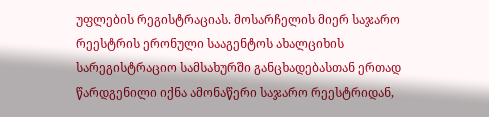უფლების რეგისტრაციას. მოსარჩელის მიერ საჯარო რეესტრის ერონული სააგენტოს ახალციხის სარეგისტრაციო სამსახურში განცხადებასთან ერთად წარდგენილი იქნა ამონაწერი საჯარო რეესტრიდან,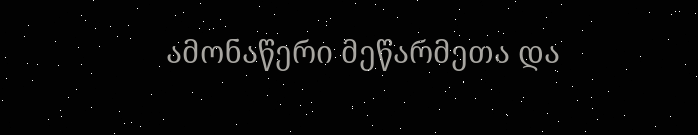ამონაწერი მეწარმეთა და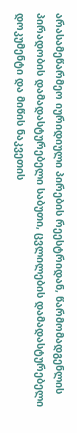არასამეწარმეო იურიდიული პირების რეესტრიდან, წარმომადგენლის პირადობის დამადასტურებელი საბუთი, ცვლილების დამადასტურებელი დოკუმენტი და მიწის ნაკვეთის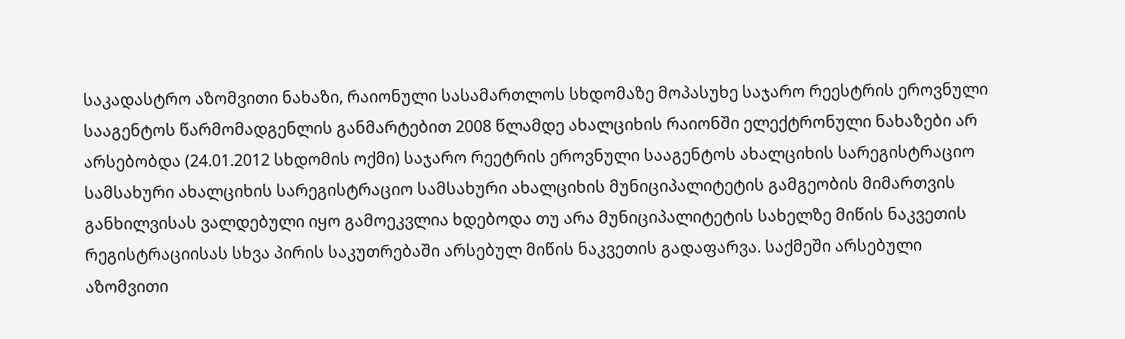საკადასტრო აზომვითი ნახაზი, რაიონული სასამართლოს სხდომაზე მოპასუხე საჯარო რეესტრის ეროვნული სააგენტოს წარმომადგენლის განმარტებით 2008 წლამდე ახალციხის რაიონში ელექტრონული ნახაზები არ არსებობდა (24.01.2012 სხდომის ოქმი) საჯარო რეეტრის ეროვნული სააგენტოს ახალციხის სარეგისტრაციო სამსახური ახალციხის სარეგისტრაციო სამსახური ახალციხის მუნიციპალიტეტის გამგეობის მიმართვის განხილვისას ვალდებული იყო გამოეკვლია ხდებოდა თუ არა მუნიციპალიტეტის სახელზე მიწის ნაკვეთის რეგისტრაციისას სხვა პირის საკუთრებაში არსებულ მიწის ნაკვეთის გადაფარვა. საქმეში არსებული აზომვითი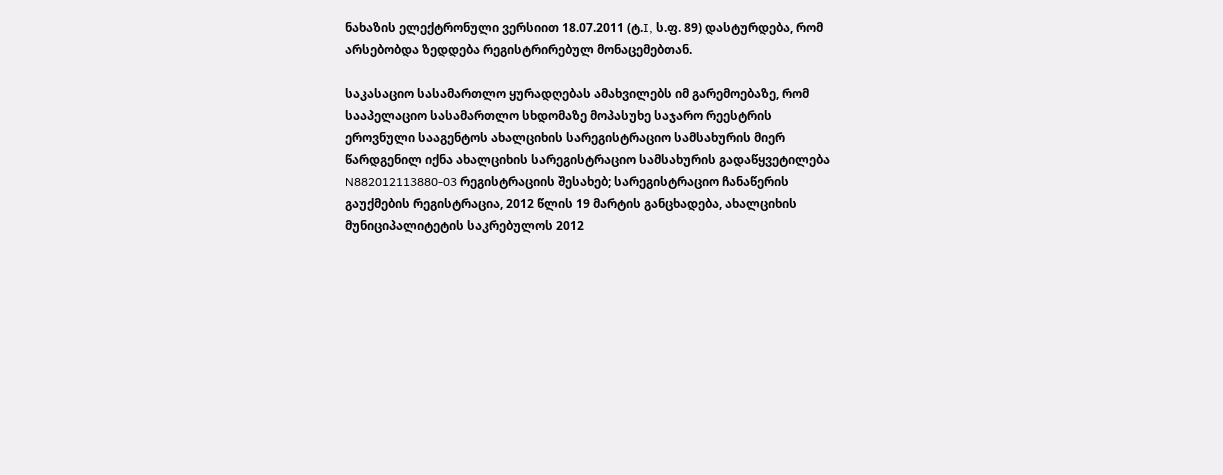ნახაზის ელექტრონული ვერსიით 18.07.2011 (ტ.I, ს.ფ. 89) დასტურდება, რომ არსებობდა ზედდება რეგისტრირებულ მონაცემებთან.

საკასაციო სასამართლო ყურადღებას ამახვილებს იმ გარემოებაზე, რომ სააპელაციო სასამართლო სხდომაზე მოპასუხე საჯარო რეესტრის ეროვნული სააგენტოს ახალციხის სარეგისტრაციო სამსახურის მიერ წარდგენილ იქნა ახალციხის სარეგისტრაციო სამსახურის გადაწყვეტილება N882012113880-03 რეგისტრაციის შესახებ; სარეგისტრაციო ჩანაწერის გაუქმების რეგისტრაცია, 2012 წლის 19 მარტის განცხადება, ახალციხის მუნიციპალიტეტის საკრებულოს 2012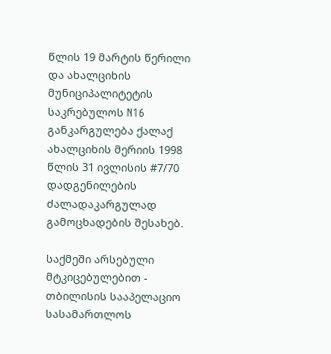წლის 19 მარტის წერილი და ახალციხის მუნიციპალიტეტის საკრებულოს N16 განკარგულება ქალაქ ახალციხის მერიის 1998 წლის 31 ივლისის #7/70 დადგენილების ძალადაკარგულად გამოცხადების შესახებ.

საქმეში არსებული მტკიცებულებით - თბილისის სააპელაციო სასამართლოს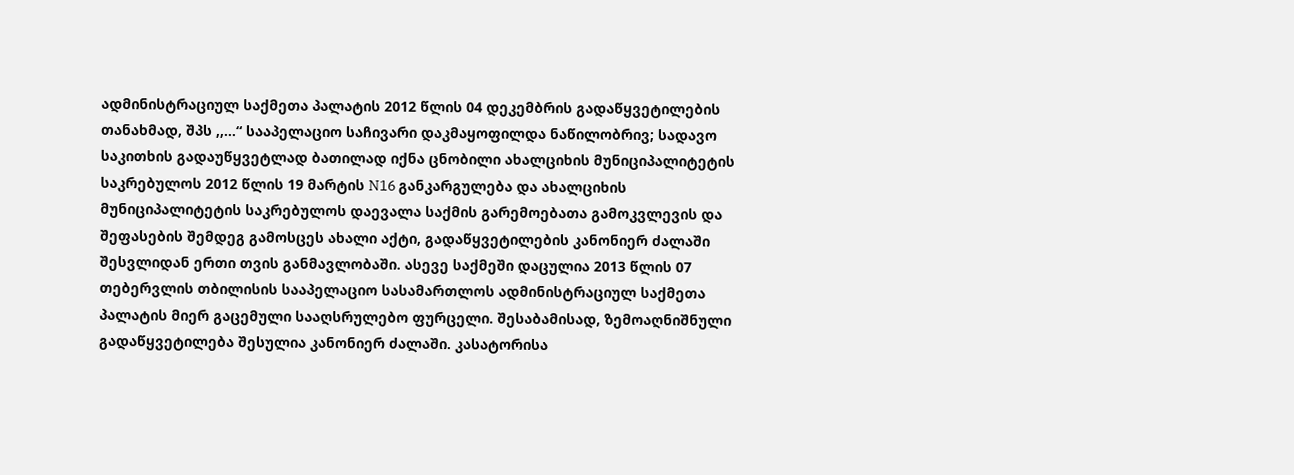ადმინისტრაციულ საქმეთა პალატის 2012 წლის 04 დეკემბრის გადაწყვეტილების თანახმად, შპს ,,…“ სააპელაციო საჩივარი დაკმაყოფილდა ნაწილობრივ; სადავო საკითხის გადაუწყვეტლად ბათილად იქნა ცნობილი ახალციხის მუნიციპალიტეტის საკრებულოს 2012 წლის 19 მარტის N16 განკარგულება და ახალციხის მუნიციპალიტეტის საკრებულოს დაევალა საქმის გარემოებათა გამოკვლევის და შეფასების შემდეგ გამოსცეს ახალი აქტი, გადაწყვეტილების კანონიერ ძალაში შესვლიდან ერთი თვის განმავლობაში. ასევე საქმეში დაცულია 2013 წლის 07 თებერვლის თბილისის სააპელაციო სასამართლოს ადმინისტრაციულ საქმეთა პალატის მიერ გაცემული სააღსრულებო ფურცელი. შესაბამისად, ზემოაღნიშნული გადაწყვეტილება შესულია კანონიერ ძალაში. კასატორისა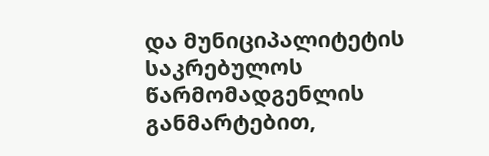და მუნიციპალიტეტის საკრებულოს წარმომადგენლის განმარტებით,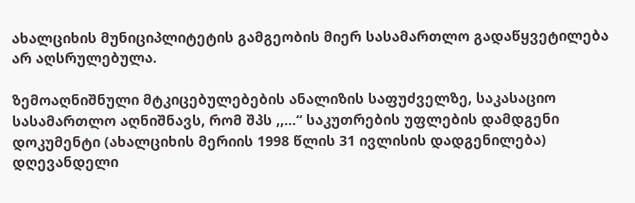ახალციხის მუნიციპლიტეტის გამგეობის მიერ სასამართლო გადაწყვეტილება არ აღსრულებულა.

ზემოაღნიშნული მტკიცებულებების ანალიზის საფუძველზე, საკასაციო სასამართლო აღნიშნავს, რომ შპს ,,…“ საკუთრების უფლების დამდგენი დოკუმენტი (ახალციხის მერიის 1998 წლის 31 ივლისის დადგენილება) დღევანდელი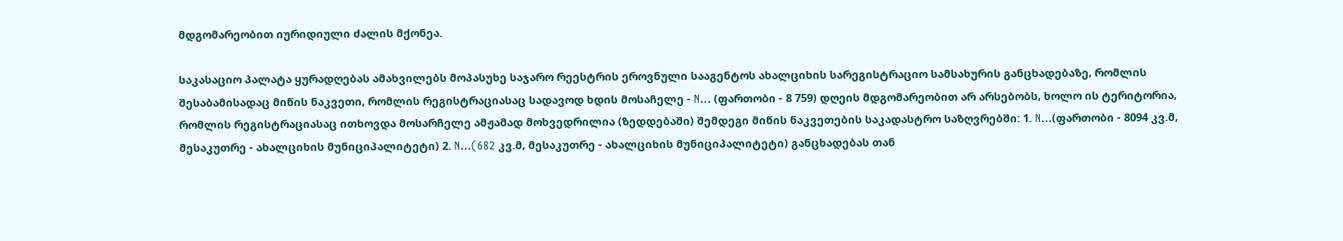მდგომარეობით იურიდიული ძალის მქონეა.

საკასაციო პალატა ყურადღებას ამახვილებს მოპასუხე საჯარო რეესტრის ეროვნული სააგენტოს ახალციხის სარეგისტრაციო სამსახურის განცხადებაზე, რომლის შესაბამისადაც მიწის ნაკვეთი, რომლის რეგისტრაციასაც სადავოდ ხდის მოსაჩელე - N… (ფართობი - 8 759) დღეის მდგომარეობით არ არსებობს, ხოლო ის ტერიტორია, რომლის რეგისტრაციასაც ითხოვდა მოსარჩელე ამჟამად მოხვედრილია (ზედდებაში) შემდეგი მიწის ნაკვეთების საკადასტრო საზღვრებში: 1. N…(ფართობი - 8094 კვ.მ, მესაკუთრე - ახალციხის მუნიციპალიტეტი) 2. N…(682 კვ.მ, მესაკუთრე - ახალციხის მუნიციპალიტეტი) განცხადებას თან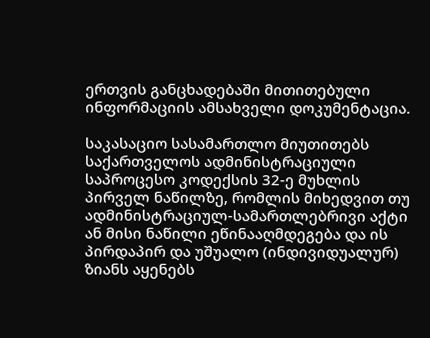ერთვის განცხადებაში მითითებული ინფორმაციის ამსახველი დოკუმენტაცია.

საკასაციო სასამართლო მიუთითებს საქართველოს ადმინისტრაციული საპროცესო კოდექსის 32-ე მუხლის პირველ ნაწილზე, რომლის მიხედვით თუ ადმინისტრაციულ-სამართლებრივი აქტი ან მისი ნაწილი ეწინააღმდეგება და ის პირდაპირ და უშუალო (ინდივიდუალურ) ზიანს აყენებს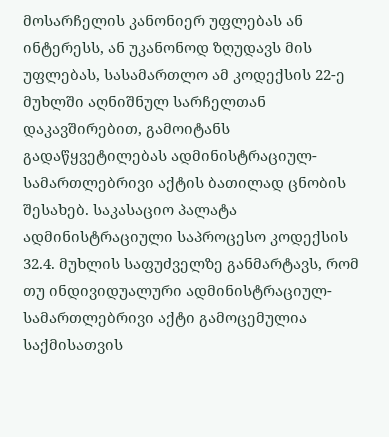მოსარჩელის კანონიერ უფლებას ან ინტერესს, ან უკანონოდ ზღუდავს მის უფლებას, სასამართლო ამ კოდექსის 22-ე მუხლში აღნიშნულ სარჩელთან დაკავშირებით, გამოიტანს გადაწყვეტილებას ადმინისტრაციულ-სამართლებრივი აქტის ბათილად ცნობის შესახებ. საკასაციო პალატა ადმინისტრაციული საპროცესო კოდექსის 32.4. მუხლის საფუძველზე განმარტავს, რომ თუ ინდივიდუალური ადმინისტრაციულ-სამართლებრივი აქტი გამოცემულია საქმისათვის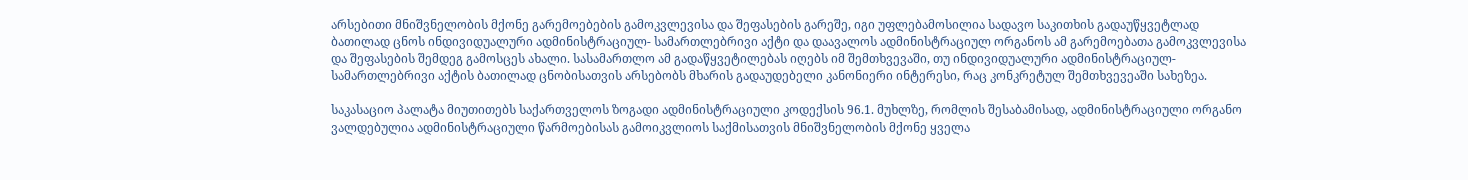არსებითი მნიშვნელობის მქონე გარემოებების გამოკვლევისა და შეფასების გარეშე, იგი უფლებამოსილია სადავო საკითხის გადაუწყვეტლად ბათილად ცნოს ინდივიდუალური ადმინისტრაციულ- სამართლებრივი აქტი და დაავალოს ადმინისტრაციულ ორგანოს ამ გარემოებათა გამოკვლევისა და შეფასების შემდეგ გამოსცეს ახალი. სასამართლო ამ გადაწყვეტილებას იღებს იმ შემთხვევაში, თუ ინდივიდუალური ადმინისტრაციულ-სამართლებრივი აქტის ბათილად ცნობისათვის არსებობს მხარის გადაუდებელი კანონიერი ინტერესი, რაც კონკრეტულ შემთხვევეაში სახეზეა.

საკასაციო პალატა მიუთითებს საქართველოს ზოგადი ადმინისტრაციული კოდექსის 96.1. მუხლზე, რომლის შესაბამისად, ადმინისტრაციული ორგანო ვალდებულია ადმინისტრაციული წარმოებისას გამოიკვლიოს საქმისათვის მნიშვნელობის მქონე ყველა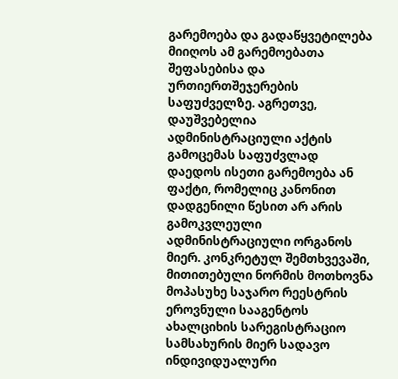გარემოება და გადაწყვეტილება მიიღოს ამ გარემოებათა შეფასებისა და ურთიერთშეჯერების საფუძველზე. აგრეთვე, დაუშვებელია ადმინისტრაციული აქტის გამოცემას საფუძვლად დაედოს ისეთი გარემოება ან ფაქტი, რომელიც კანონით დადგენილი წესით არ არის გამოკვლეული ადმინისტრაციული ორგანოს მიერ. კონკრეტულ შემთხვევაში, მითითებული ნორმის მოთხოვნა მოპასუხე საჯარო რეესტრის ეროვნული სააგენტოს ახალციხის სარეგისტრაციო სამსახურის მიერ სადავო ინდივიდუალური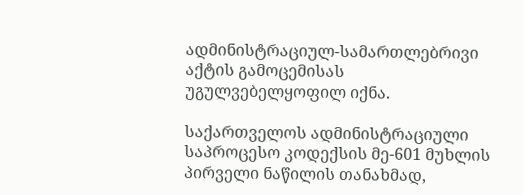ადმინისტრაციულ-სამართლებრივი აქტის გამოცემისას უგულვებელყოფილ იქნა.

საქართველოს ადმინისტრაციული საპროცესო კოდექსის მე-601 მუხლის პირველი ნაწილის თანახმად,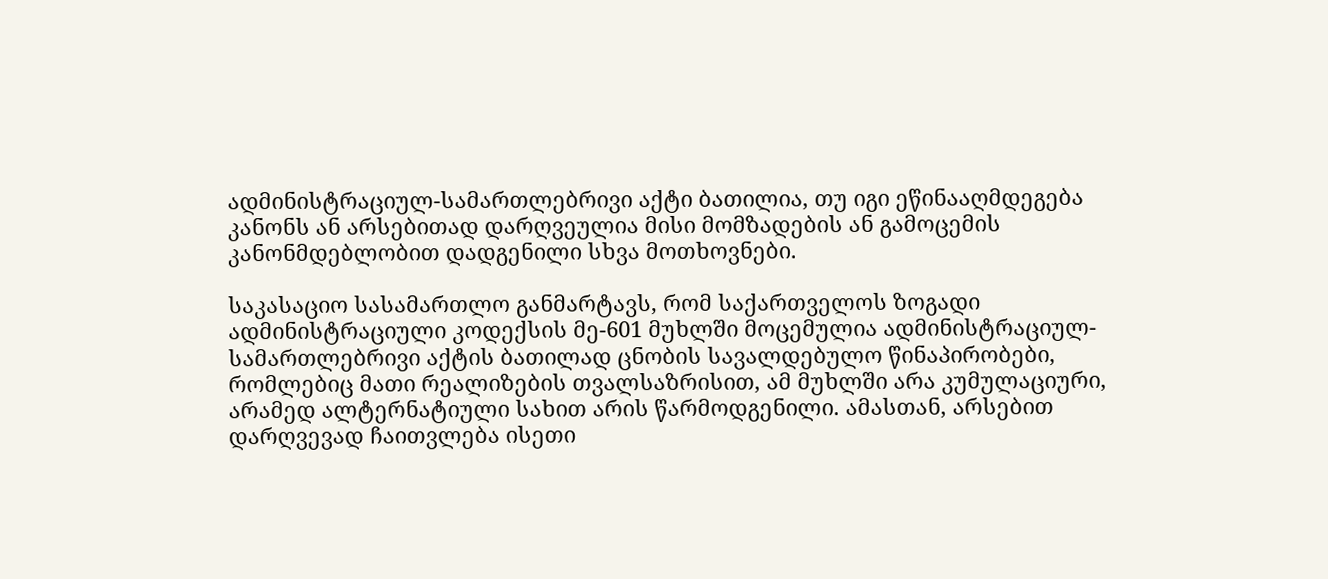ადმინისტრაციულ-სამართლებრივი აქტი ბათილია, თუ იგი ეწინააღმდეგება კანონს ან არსებითად დარღვეულია მისი მომზადების ან გამოცემის კანონმდებლობით დადგენილი სხვა მოთხოვნები.

საკასაციო სასამართლო განმარტავს, რომ საქართველოს ზოგადი ადმინისტრაციული კოდექსის მე-601 მუხლში მოცემულია ადმინისტრაციულ-სამართლებრივი აქტის ბათილად ცნობის სავალდებულო წინაპირობები, რომლებიც მათი რეალიზების თვალსაზრისით, ამ მუხლში არა კუმულაციური, არამედ ალტერნატიული სახით არის წარმოდგენილი. ამასთან, არსებით დარღვევად ჩაითვლება ისეთი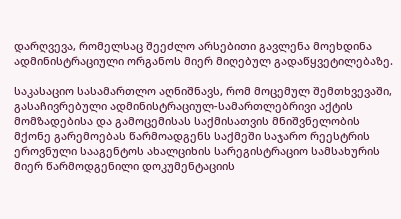დარღვევა, რომელსაც შეეძლო არსებითი გავლენა მოეხდინა ადმინისტრაციული ორგანოს მიერ მიღებულ გადაწყვეტილებაზე.

საკასაციო სასამართლო აღნიშნავს, რომ მოცემულ შემთხვევაში, გასაჩივრებული ადმინისტრაციულ-სამართლებრივი აქტის მომზადებისა და გამოცემისას საქმისათვის მნიშვნელობის მქონე გარემოებას წარმოადგენს საქმეში საჯარო რეესტრის ეროვნული სააგენტოს ახალციხის სარეგისტრაციო სამსახურის მიერ წარმოდგენილი დოკუმენტაციის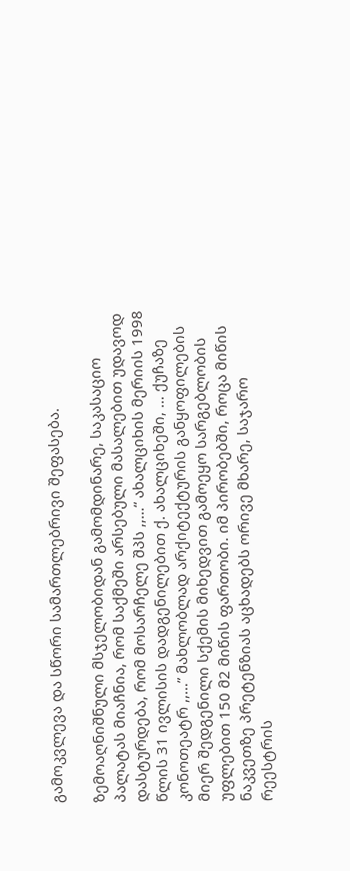გამოკვლევა და სწორი სამართლებრივი შეფასება.

ზემოაღნიშნული მსჯელობიდან გამომდინარე, საკასაციო პალატას მიაჩნია, რომ საქმეში არსებული მასალებით უდავოდ დასტურდება, რომ მოსარჩელე შპს ,,…“ ახალციხის მერიის 1998 წლის 31 ივლისის დადგენილებით ქ. ახალციხეში, … ქუჩაზე კონოთეატრ ,,…” მახლობლად არქიტექტურის განყოფილების მიერ შედგენილი სქემის მიხედვით გამოეყო სარგებლობის უფლებით 150 მ2 მიწის ფართობი. იმ პირობებში, როცა მიწის ნაკვეთზე პრეტენზიას აცხადებს ორივე მხარე, საჯარო რეესტრის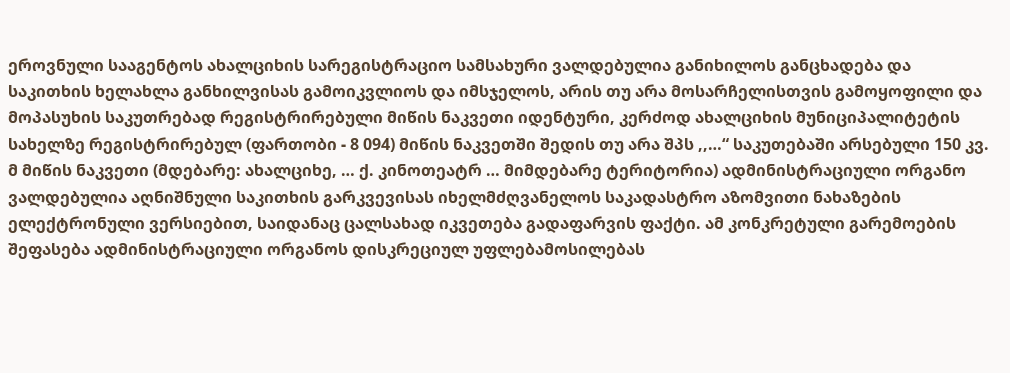ეროვნული სააგენტოს ახალციხის სარეგისტრაციო სამსახური ვალდებულია განიხილოს განცხადება და საკითხის ხელახლა განხილვისას გამოიკვლიოს და იმსჯელოს, არის თუ არა მოსარჩელისთვის გამოყოფილი და მოპასუხის საკუთრებად რეგისტრირებული მიწის ნაკვეთი იდენტური, კერძოდ ახალციხის მუნიციპალიტეტის სახელზე რეგისტრირებულ (ფართობი - 8 094) მიწის ნაკვეთში შედის თუ არა შპს ,,…“ საკუთებაში არსებული 150 კვ. მ მიწის ნაკვეთი (მდებარე: ახალციხე, … ქ. კინოთეატრ … მიმდებარე ტერიტორია) ადმინისტრაციული ორგანო ვალდებულია აღნიშნული საკითხის გარკვევისას იხელმძღვანელოს საკადასტრო აზომვითი ნახაზების ელექტრონული ვერსიებით, საიდანაც ცალსახად იკვეთება გადაფარვის ფაქტი. ამ კონკრეტული გარემოების შეფასება ადმინისტრაციული ორგანოს დისკრეციულ უფლებამოსილებას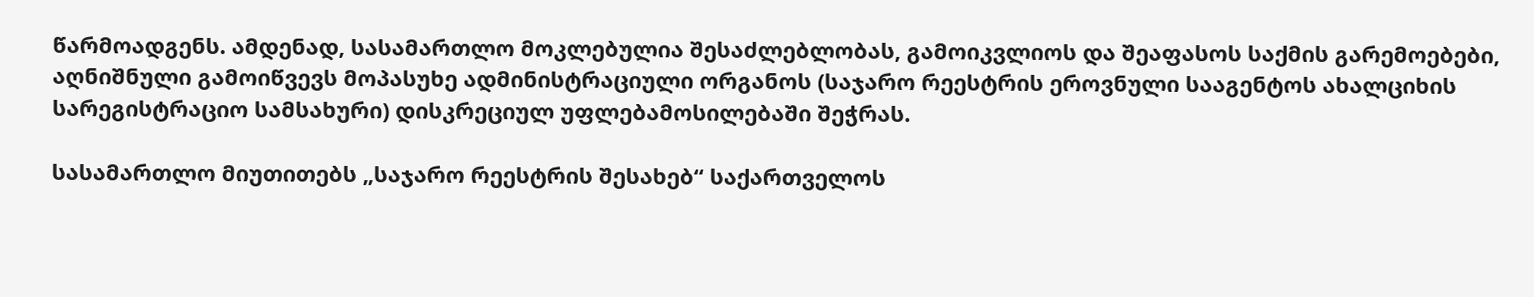წარმოადგენს. ამდენად, სასამართლო მოკლებულია შესაძლებლობას, გამოიკვლიოს და შეაფასოს საქმის გარემოებები, აღნიშნული გამოიწვევს მოპასუხე ადმინისტრაციული ორგანოს (საჯარო რეესტრის ეროვნული სააგენტოს ახალციხის სარეგისტრაციო სამსახური) დისკრეციულ უფლებამოსილებაში შეჭრას.

სასამართლო მიუთითებს „საჯარო რეესტრის შესახებ“ საქართველოს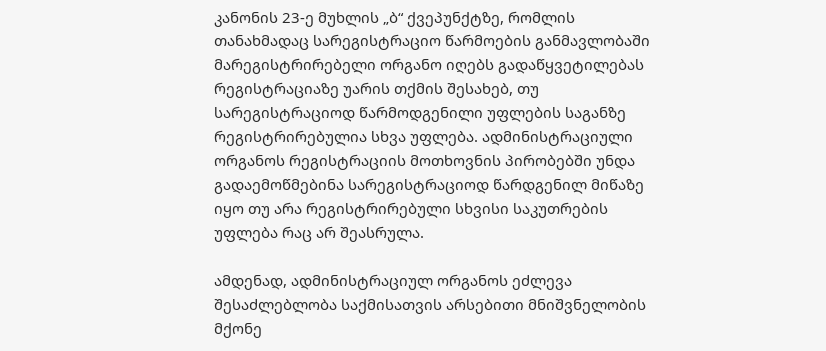კანონის 23-ე მუხლის „ბ“ ქვეპუნქტზე, რომლის თანახმადაც სარეგისტრაციო წარმოების განმავლობაში მარეგისტრირებელი ორგანო იღებს გადაწყვეტილებას რეგისტრაციაზე უარის თქმის შესახებ, თუ სარეგისტრაციოდ წარმოდგენილი უფლების საგანზე რეგისტრირებულია სხვა უფლება. ადმინისტრაციული ორგანოს რეგისტრაციის მოთხოვნის პირობებში უნდა გადაემოწმებინა სარეგისტრაციოდ წარდგენილ მიწაზე იყო თუ არა რეგისტრირებული სხვისი საკუთრების უფლება რაც არ შეასრულა.

ამდენად, ადმინისტრაციულ ორგანოს ეძლევა შესაძლებლობა საქმისათვის არსებითი მნიშვნელობის მქონე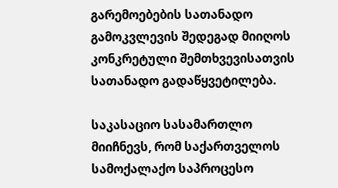გარემოებების სათანადო გამოკვლევის შედეგად მიიღოს კონკრეტული შემთხვევისათვის სათანადო გადაწყვეტილება.

საკასაციო სასამართლო მიიჩნევს, რომ საქართველოს სამოქალაქო საპროცესო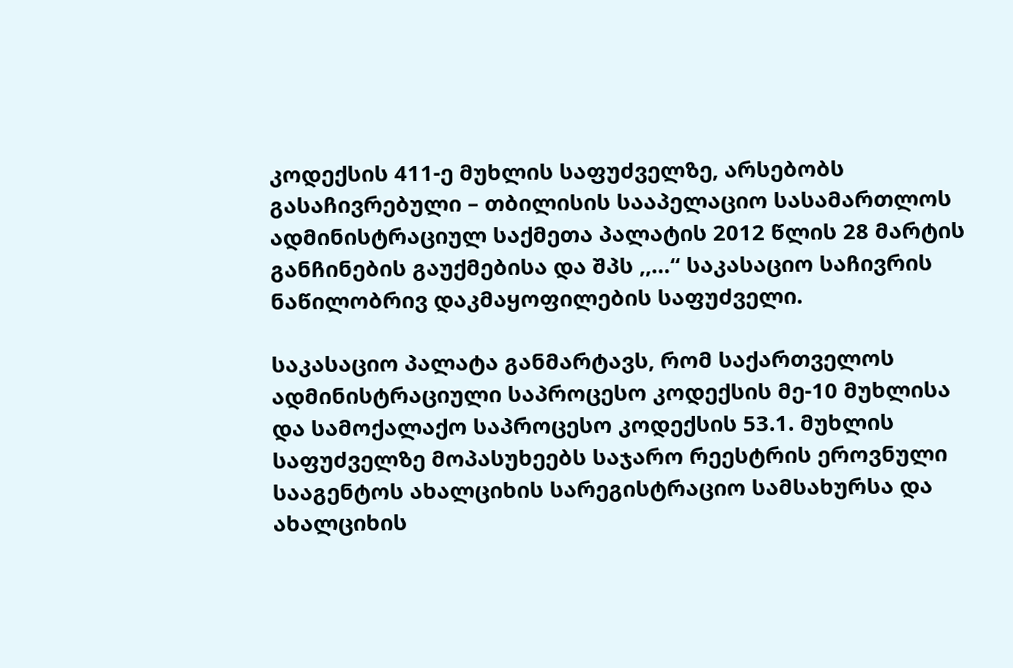კოდექსის 411-ე მუხლის საფუძველზე, არსებობს გასაჩივრებული – თბილისის სააპელაციო სასამართლოს ადმინისტრაციულ საქმეთა პალატის 2012 წლის 28 მარტის განჩინების გაუქმებისა და შპს ,,…“ საკასაციო საჩივრის ნაწილობრივ დაკმაყოფილების საფუძველი.

საკასაციო პალატა განმარტავს, რომ საქართველოს ადმინისტრაციული საპროცესო კოდექსის მე-10 მუხლისა და სამოქალაქო საპროცესო კოდექსის 53.1. მუხლის საფუძველზე მოპასუხეებს საჯარო რეესტრის ეროვნული სააგენტოს ახალციხის სარეგისტრაციო სამსახურსა და ახალციხის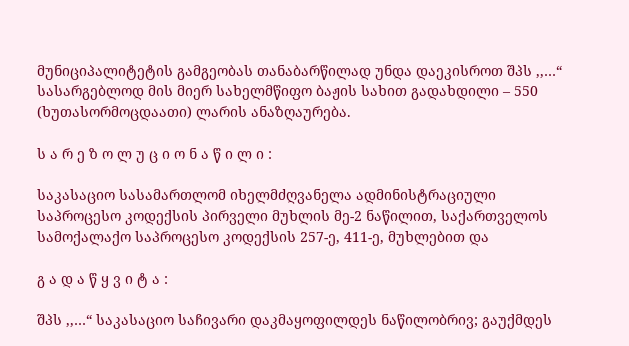მუნიციპალიტეტის გამგეობას თანაბარწილად უნდა დაეკისროთ შპს ,,…“ სასარგებლოდ მის მიერ სახელმწიფო ბაჟის სახით გადახდილი – 550 (ხუთასორმოცდაათი) ლარის ანაზღაურება.

ს ა რ ე ზ ო ლ უ ც ი ო ნ ა წ ი ლ ი :

საკასაციო სასამართლომ იხელმძღვანელა ადმინისტრაციული საპროცესო კოდექსის პირველი მუხლის მე-2 ნაწილით, საქართველოს სამოქალაქო საპროცესო კოდექსის 257-ე, 411-ე, მუხლებით და

გ ა დ ა წ ყ ვ ი ტ ა :

შპს ,,…“ საკასაციო საჩივარი დაკმაყოფილდეს ნაწილობრივ; გაუქმდეს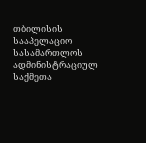თბილისის სააპელაციო სასამართლოს ადმინისტრაციულ საქმეთა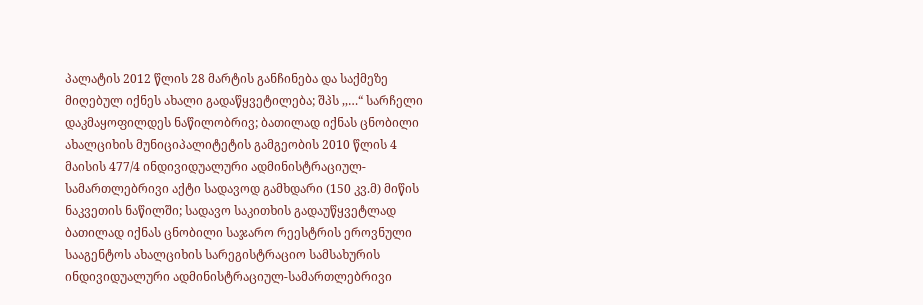პალატის 2012 წლის 28 მარტის განჩინება და საქმეზე მიღებულ იქნეს ახალი გადაწყვეტილება; შპს ,,…“ სარჩელი დაკმაყოფილდეს ნაწილობრივ; ბათილად იქნას ცნობილი ახალციხის მუნიციპალიტეტის გამგეობის 2010 წლის 4 მაისის 477/4 ინდივიდუალური ადმინისტრაციულ-სამართლებრივი აქტი სადავოდ გამხდარი (150 კვ.მ) მიწის ნაკვეთის ნაწილში; სადავო საკითხის გადაუწყვეტლად ბათილად იქნას ცნობილი საჯარო რეესტრის ეროვნული სააგენტოს ახალციხის სარეგისტრაციო სამსახურის ინდივიდუალური ადმინისტრაციულ-სამართლებრივი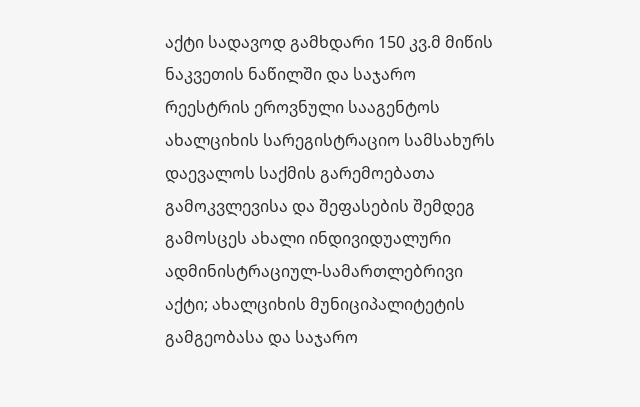აქტი სადავოდ გამხდარი 150 კვ.მ მიწის ნაკვეთის ნაწილში და საჯარო რეესტრის ეროვნული სააგენტოს ახალციხის სარეგისტრაციო სამსახურს დაევალოს საქმის გარემოებათა გამოკვლევისა და შეფასების შემდეგ გამოსცეს ახალი ინდივიდუალური ადმინისტრაციულ-სამართლებრივი აქტი; ახალციხის მუნიციპალიტეტის გამგეობასა და საჯარო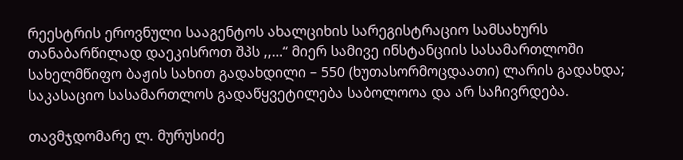რეესტრის ეროვნული სააგენტოს ახალციხის სარეგისტრაციო სამსახურს თანაბარწილად დაეკისროთ შპს ,,…“ მიერ სამივე ინსტანციის სასამართლოში სახელმწიფო ბაჟის სახით გადახდილი – 550 (ხუთასორმოცდაათი) ლარის გადახდა; საკასაციო სასამართლოს გადაწყვეტილება საბოლოოა და არ საჩივრდება.

თავმჯდომარე ლ. მურუსიძე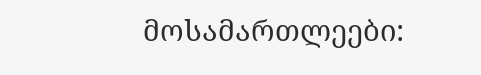მოსამართლეები: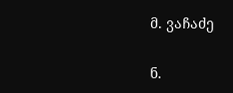მ. ვაჩაძე

ნ.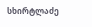სხირტლაძე